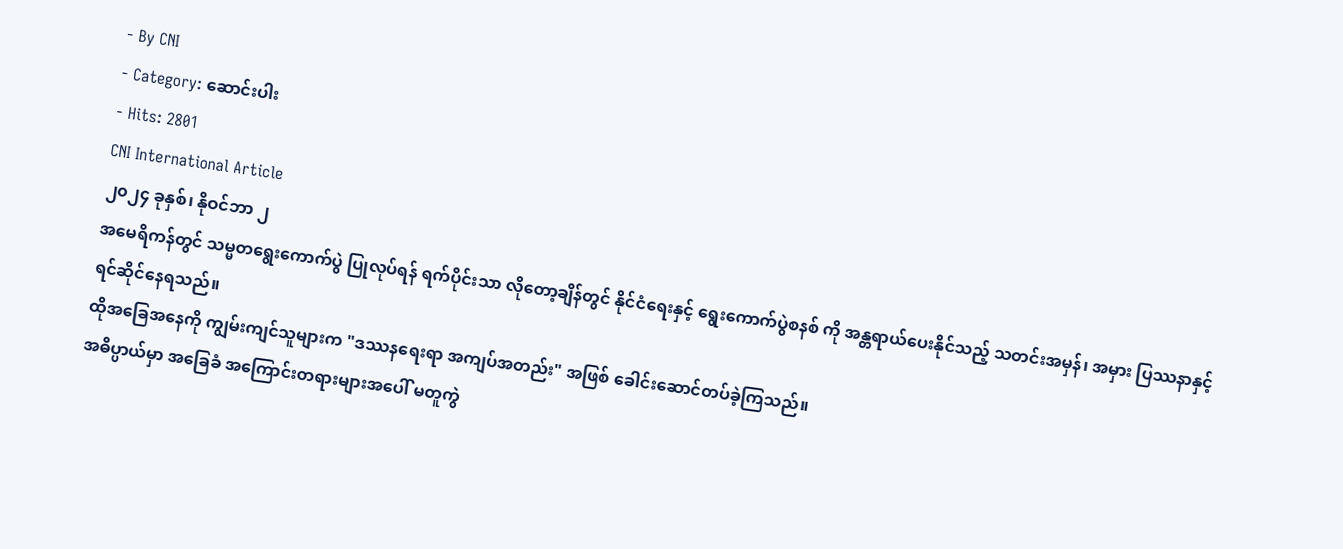- By CNI
- Category: ဆောင်းပါး
- Hits: 2801
CNI International Article
၂၀၂၄ ခုနှစ်၊ နိုဝင်ဘာ ၂
အမေရိကန်တွင် သမ္မတရွေးကောက်ပွဲ ပြုလုပ်ရန် ရက်ပိုင်းသာ လိုတော့ချိန်တွင် နိုင်ငံရေးနှင့် ရွေးကောက်ပွဲစနစ် ကို အန္တရာယ်ပေးနိုင်သည့် သတင်းအမှန်၊ အမှား ပြဿနာနှင့် ရင်ဆိုင်နေရသည်။
ထိုအခြေအနေကို ကျွမ်းကျင်သူများက "ဒဿနရေးရာ အကျပ်အတည်း" အဖြစ် ခေါင်းဆောင်တပ်ခဲ့ကြသည်။
အဓိပ္ပာယ်မှာ အခြေခံ အကြောင်းတရားများအပေါ် မတူကွဲ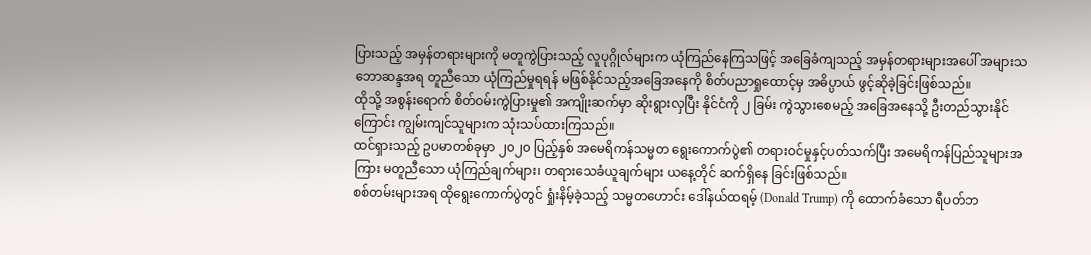ပြားသည့် အမှန်တရားများကို မတူကွဲပြားသည့် လူပုဂ္ဂိုလ်များက ယုံကြည်နေကြသဖြင့် အခြေခံကျသည့် အမှန်တရားများအပေါ် အများသဘောဆန္ဒအရ တူညီသော ယုံကြည်မှုရရန် မဖြစ်နိုင်သည့်အခြေအနေကို စိတ်ပညာရှုထောင့်မှ အဓိပ္ပာယ် ဖွင့်ဆိုခဲ့ခြင်းဖြစ်သည်။
ထိုသို့ အစွန်းရောက် စိတ်ဝမ်းကွဲပြားမှု၏ အကျိုးဆက်မှာ ဆိုးရွားလှပြီး နိုင်ငံကို ၂ ခြမ်း ကွဲသွားစေမည့် အခြေအနေသို့ ဦးတည်သွားနိုင်ကြောင်း ကျွမ်းကျင်သူများက သုံးသပ်ထားကြသည်။
ထင်ရှားသည့် ဥပမာတစ်ခုမှာ ၂၀၂၀ ပြည့်နှစ် အမေရိကန်သမ္မတ ရွေးကောက်ပွဲ၏ တရားဝင်မှုနှင့်ပတ်သက်ပြီး အမေရိကန်ပြည်သူများအကြား မတူညီသော ယုံကြည်ချက်များ၊ တရားသေခံယူချက်များ ယနေ့တိုင် ဆက်ရှိနေ ခြင်းဖြစ်သည်။
စစ်တမ်းများအရ ထိုရွေးကောက်ပွဲတွင် ရှုံးနိမ့်ခဲ့သည့် သမ္မတဟောင်း ဒေါ်နယ်ထရမ့် (Donald Trump) ကို ထောက်ခံသော ရီပတ်ဘ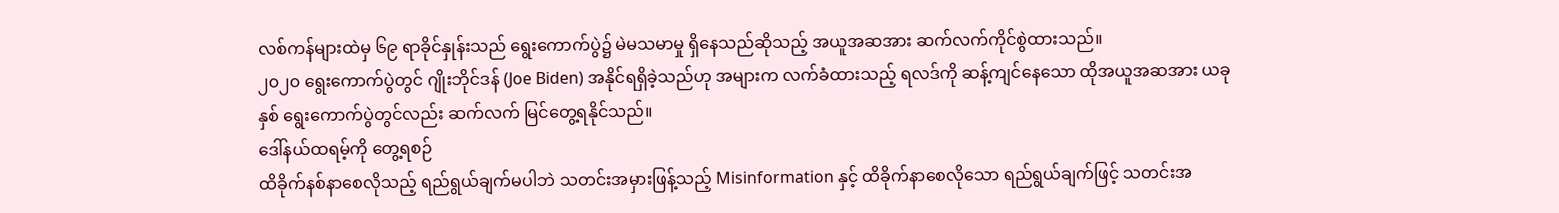လစ်ကန်များထဲမှ ၆၉ ရာခိုင်နှုန်းသည် ရွေးကောက်ပွဲ၌ မဲမသမာမှု ရှိနေသည်ဆိုသည့် အယူအဆအား ဆက်လက်ကိုင်စွဲထားသည်။
၂၀၂၀ ရွေးကောက်ပွဲတွင် ဂျိုးဘိုင်ဒန် (Joe Biden) အနိုင်ရရှိခဲ့သည်ဟု အများက လက်ခံထားသည့် ရလဒ်ကို ဆန့်ကျင်နေသော ထိုအယူအဆအား ယခုနှစ် ရွေးကောက်ပွဲတွင်လည်း ဆက်လက် မြင်တွေ့ရနိုင်သည်။
ဒေါ်နယ်ထရမ့်ကို တွေ့ရစဉ်
ထိခိုက်နစ်နာစေလိုသည့် ရည်ရွယ်ချက်မပါဘဲ သတင်းအမှားဖြန့်သည့် Misinformation နှင့် ထိခိုက်နာစေလိုသော ရည်ရွယ်ချက်ဖြင့် သတင်းအ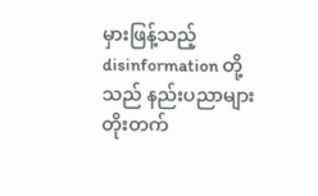မှားဖြန့်သည့် disinformation တို့သည် နည်းပညာများ တိုးတက်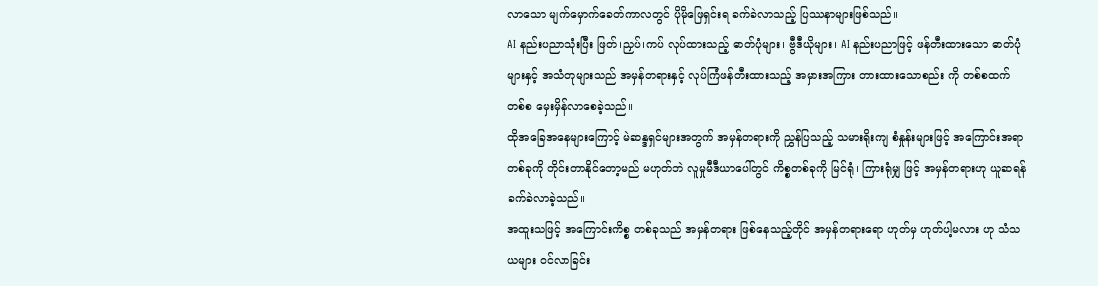လာသော မျက်မှောက်ခေတ်ကာလတွင် ပိုမိုဖြေရှင်းရ ခက်ခဲလာသည့် ပြဿနာများဖြစ်သည်။
AI နည်းပညာသုံးပြီး ဖြတ်၊ညှပ်၊ကပ် လုပ်ထားသည့် ဓာတ်ပုံများ၊ ဗွီဒီယိုများ၊ AI နည်းပညာဖြင့် ဖန်တီးထားသော ဓာတ်ပုံများနှင့် အသံတုများသည် အမှန်တရားနှင့် လုပ်ကြံဖန်တီးထားသည့် အမှားအကြား တားထားသောစည်း ကို တစ်စထက်တစ်စ မှေးမှိန်လာစေခဲ့သည်။
ထိုအခြေအနေများကြောင့် မဲဆန္ဒရှင်များအတွက် အမှန်တရားကို ညွှန်ပြသည့် သမားရိုးကျ စံနှုန်းများဖြင့် အကြောင်းအရာတစ်ခုကို တိုင်းတာနိုင်တော့မည် မဟုတ်ဘဲ လူမှုမီဒီယာပေါ်တွင် ကိစ္စတစ်ခုကို မြင်ရုံ၊ ကြားရုံမျှ ဖြင့် အမှန်တရားဟု ယူဆရန် ခက်ခဲလာခဲ့သည်။
အထူးသဖြင့် အကြောင်းကိစ္စ တစ်ခုသည် အမှန်တရား ဖြစ်နေသည့်တိုင် အမှန်တရားရော ဟုတ်မှ ဟုတ်ပါ့မလား ဟု သံသယများ ဝင်လာခြင်း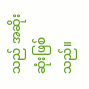သည် အဆိုးဆုံးဖြစ်သည်။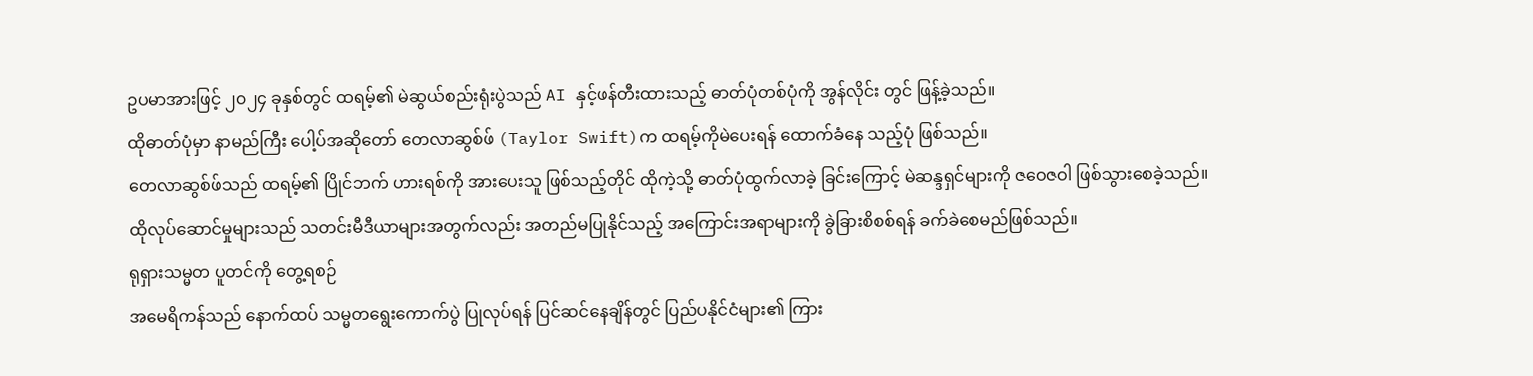ဥပမာအားဖြင့် ၂၀၂၄ ခုနှစ်တွင် ထရမ့်၏ မဲဆွယ်စည်းရုံးပွဲသည် AI နှင့်ဖန်တီးထားသည့် ဓာတ်ပုံတစ်ပုံကို အွန်လိုင်း တွင် ဖြန့်ခဲ့သည်။
ထိုဓာတ်ပုံမှာ နာမည်ကြီး ပေါ့ပ်အဆိုတော် တေလာဆွစ်ဖ် (Taylor Swift)က ထရမ့်ကိုမဲပေးရန် ထောက်ခံနေ သည့်ပုံ ဖြစ်သည်။
တေလာဆွစ်ဖ်သည် ထရမ့်၏ ပြိုင်ဘက် ဟားရစ်ကို အားပေးသူ ဖြစ်သည့်တိုင် ထိုကဲ့သို့ ဓာတ်ပုံထွက်လာခဲ့ ခြင်းကြောင့် မဲဆန္ဒရှင်များကို ဇဝေဇဝါ ဖြစ်သွားစေခဲ့သည်။
ထိုလုပ်ဆောင်မှုများသည် သတင်းမီဒီယာများအတွက်လည်း အတည်မပြုနိုင်သည့် အကြောင်းအရာများကို ခွဲခြားစိစစ်ရန် ခက်ခဲစေမည်ဖြစ်သည်။
ရုရှားသမ္မတ ပူတင်ကို တွေ့ရစဉ်
အမေရိကန်သည် နောက်ထပ် သမ္မတရွေးကောက်ပွဲ ပြုလုပ်ရန် ပြင်ဆင်နေချိန်တွင် ပြည်ပနိုင်ငံများ၏ ကြား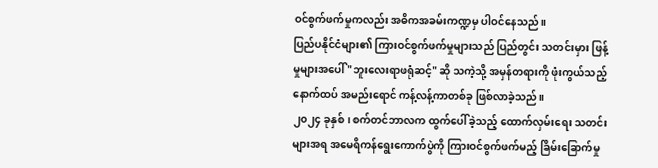ဝင်စွက်ဖက်မှုကလည်း အဓိကအခမ်းကဏ္ဍမှ ပါဝင်နေသည်။
ပြည်ပနိုင်ငံများ၏ ကြားဝင်စွက်ဖက်မှုများသည် ပြည်တွင်း သတင်းမှား ဖြန့်မှုများအပေါ် "ဘူးလေးရာဖရုံဆင့်" ဆို သကဲ့သို့ အမှန်တရားကို ဖုံးကွယ်သည့် နောက်ထပ် အမည်းရောင် ကန့်လန့်ကာတစ်ခု ဖြစ်လာခဲ့သည်။
၂၀၂၄ ခုနှစ်၊ စက်တင်ဘာလက ထွက်ပေါ်ခဲ့သည့် ထောက်လှမ်းရေး သတင်းများအရ အမေရိကန်ရွေးကောက်ပွဲကို ကြားဝင်စွက်ဖက်မည့် ခြိမ်းခြောက်မှု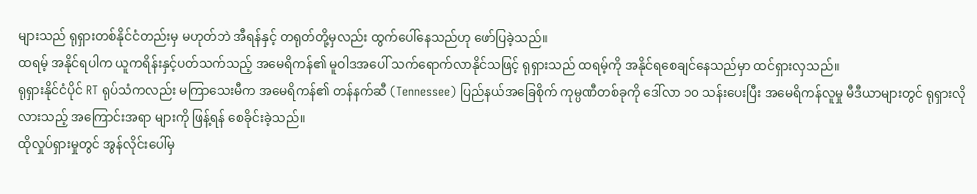များသည် ရုရှားတစ်နိုင်ငံတည်းမှ မဟုတ်ဘဲ အီရန်နှင့် တရုတ်တို့မှလည်း ထွက်ပေါ်နေသည်ဟု ဖော်ပြခဲ့သည်။
ထရမ့် အနိုင်ရပါက ယူကရိန်းနှင့်ပတ်သက်သည့် အမေရိကန်၏ မူဝါဒအပေါ် သက်ရောက်လာနိုင်သဖြင့် ရုရှားသည် ထရမ့်ကို အနိုင်ရစေချင်နေသည်မှာ ထင်ရှားလှသည်။
ရုရှားနိုင်ငံပိုင် RT ရုပ်သံကလည်း မကြာသေးမီက အမေရိကန်၏ တန်နက်ဆီ (Tennessee) ပြည်နယ်အခြေစိုက် ကုမ္ပဏီတစ်ခုကို ဒေါ်လာ ၁၀ သန်းပေးပြီး အမေရိကန်လူမှု မီဒီယာများတွင် ရုရှားလိုလားသည့် အကြောင်းအရာ များကို ဖြန့်ရန် စေခိုင်းခဲ့သည်။
ထိုလှုပ်ရှားမှုတွင် အွန်လိုင်းပေါ်မှ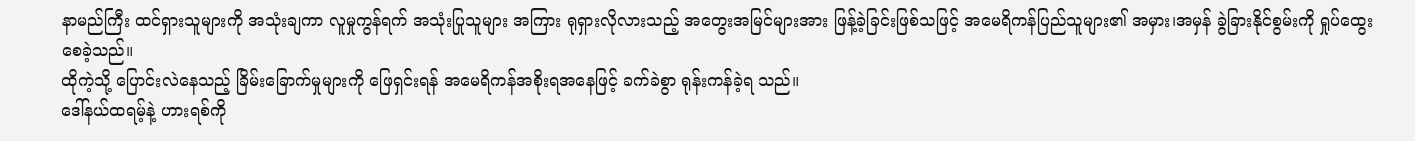နာမည်ကြီး ထင်ရှားသူများကို အသုံးချကာ လူမှုကွန်ရက် အသုံးပြုသူများ အကြား ရုရှားလိုလားသည့် အတွေးအမြင်များအား ဖြန့်ခဲ့ခြင်းဖြစ်သဖြင့် အမေရိကန်ပြည်သူများ၏ အမှား၊အမှန် ခွဲခြားနိုင်စွမ်းကို ရှုပ်ထွေးစေခဲ့သည်။
ထိုကဲ့သို့ ပြောင်းလဲနေသည့် ခြိမ်းခြောက်မှုများကို ဖြေရှင်းရန် အမေရိကန်အစိုးရအနေဖြင့် ခက်ခဲစွာ ရုန်းကန်ခဲ့ရ သည်။
ဒေါ်နယ်ထရမ့်နဲ့ ဟားရစ်ကို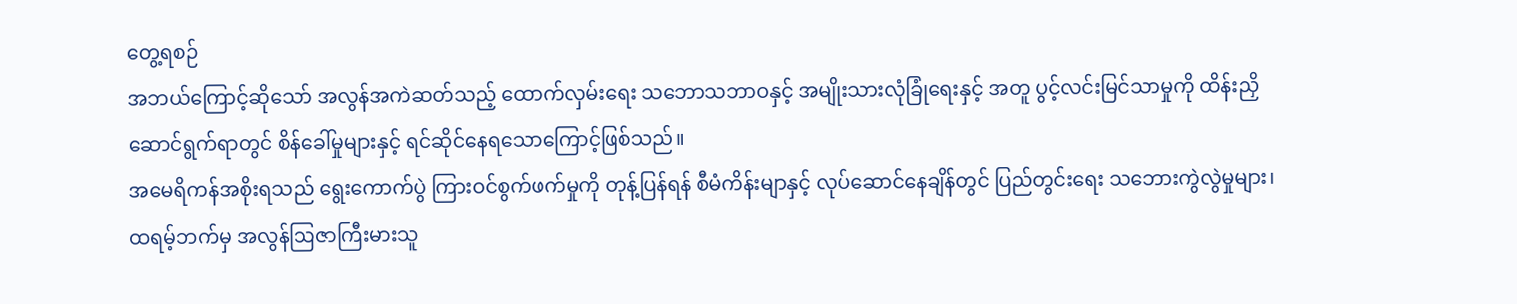တွေ့ရစဉ်
အဘယ်ကြောင့်ဆိုသော် အလွန်အကဲဆတ်သည့် ထောက်လှမ်းရေး သဘောသဘာဝနှင့် အမျိုးသားလုံခြုံရေးနှင့် အတူ ပွင့်လင်းမြင်သာမှုကို ထိန်းညှိဆောင်ရွက်ရာတွင် စိန်ခေါ်မှုများနှင့် ရင်ဆိုင်နေရသောကြောင့်ဖြစ်သည်။
အမေရိကန်အစိုးရသည် ရွေးကောက်ပွဲ ကြားဝင်စွက်ဖက်မှုကို တုန့်ပြန်ရန် စီမံကိန်းမျာနှင့် လုပ်ဆောင်နေချိန်တွင် ပြည်တွင်းရေး သဘေားကွဲလွဲမှုများ၊ ထရမ့်ဘက်မှ အလွန်ဩဇာကြီးမားသူ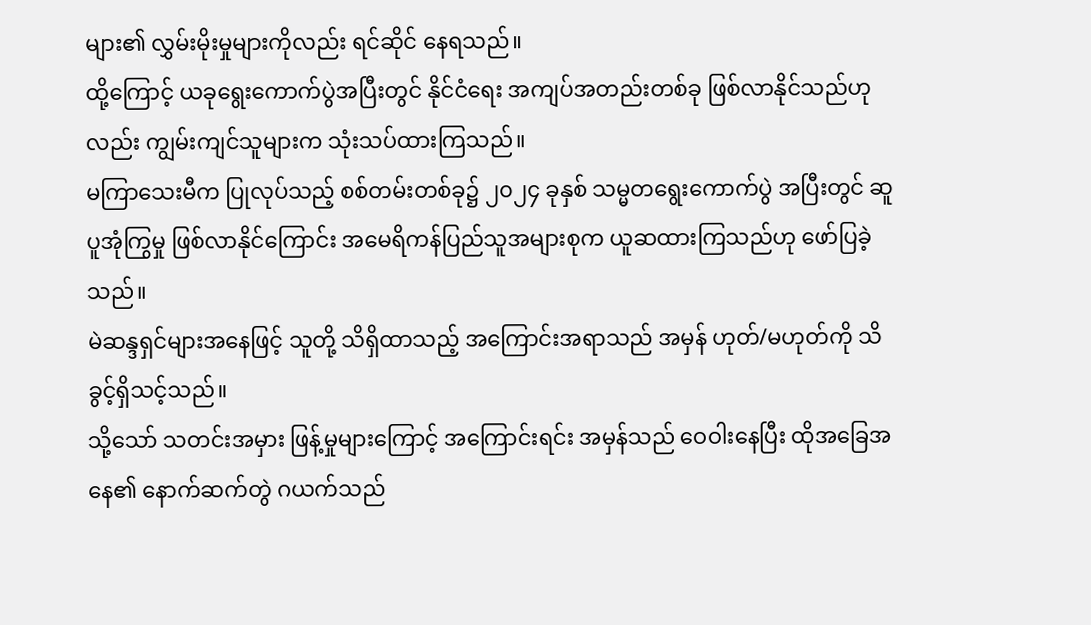များ၏ လွှမ်းမိုးမှုများကိုလည်း ရင်ဆိုင် နေရသည်။
ထို့ကြောင့် ယခုရွေးကောက်ပွဲအပြီးတွင် နိုင်ငံရေး အကျပ်အတည်းတစ်ခု ဖြစ်လာနိုင်သည်ဟုလည်း ကျွမ်းကျင်သူများက သုံးသပ်ထားကြသည်။
မကြာသေးမီက ပြုလုပ်သည့် စစ်တမ်းတစ်ခု၌ ၂၀၂၄ ခုနှစ် သမ္မတရွေးကောက်ပွဲ အပြီးတွင် ဆူပူအုံကြွမှု ဖြစ်လာနိုင်ကြောင်း အမေရိကန်ပြည်သူအများစုက ယူဆထားကြသည်ဟု ဖော်ပြခဲ့သည်။
မဲဆန္ဒရှင်များအနေဖြင့် သူတို့ သိရှိထာသည့် အကြောင်းအရာသည် အမှန် ဟုတ်/မဟုတ်ကို သိခွင့်ရှိသင့်သည်။
သို့သော် သတင်းအမှား ဖြန့်မှုများကြောင့် အကြောင်းရင်း အမှန်သည် ဝေဝါးနေပြီး ထိုအခြေအနေ၏ နောက်ဆက်တွဲ ဂယက်သည်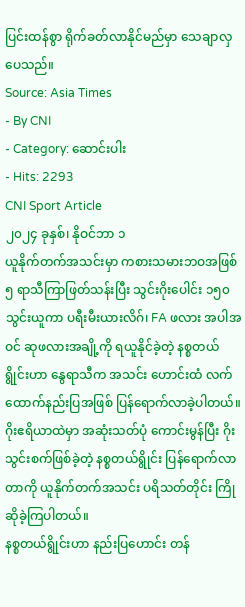ပြင်းထန်စွာ ရိုက်ခတ်လာနိုင်မည်မှာ သေချာလှပေသည်။
Source: Asia Times
- By CNI
- Category: ဆောင်းပါး
- Hits: 2293
CNI Sport Article
၂၀၂၄ ခုနှစ်၊ နိုဝင်ဘာ ၁
ယူနိုက်တက်အသင်းမှာ ကစားသမားဘဝအဖြစ် ၅ ရာသီကြာဖြတ်သန်းပြီး သွင်းဂိုးပေါင်း ၁၅၀ သွင်းယူကာ ပရီးမီးယားလိဂ်၊ FA ဖလား အပါအဝင် ဆုဖလားအချို့ကို ရယူနိုင်ခဲ့တဲ့ နစ္စတယ်ရွိုင်းဟာ နွေရာသီက အသင်း ဟောင်းထံ လက်ထောက်နည်းပြအဖြစ် ပြန်ရောက်လာခဲ့ပါတယ်။
ဂိုးဧရိယာထဲမှာ အဆုံးသတ်ပုံ ကောင်းမွန်ပြီး ဂိုးသွင်းစက်ဖြစ်ခဲ့တဲ့ နစ္စတယ်ရွိုင်း ပြန်ရောက်လာတာကို ယူနိုက်တက်အသင်း ပရိသတ်တိုင်း ကြိုဆိုခဲ့ကြပါတယ်။
နစ္စတယ်ရွိုင်းဟာ နည်းပြဟောင်း တန်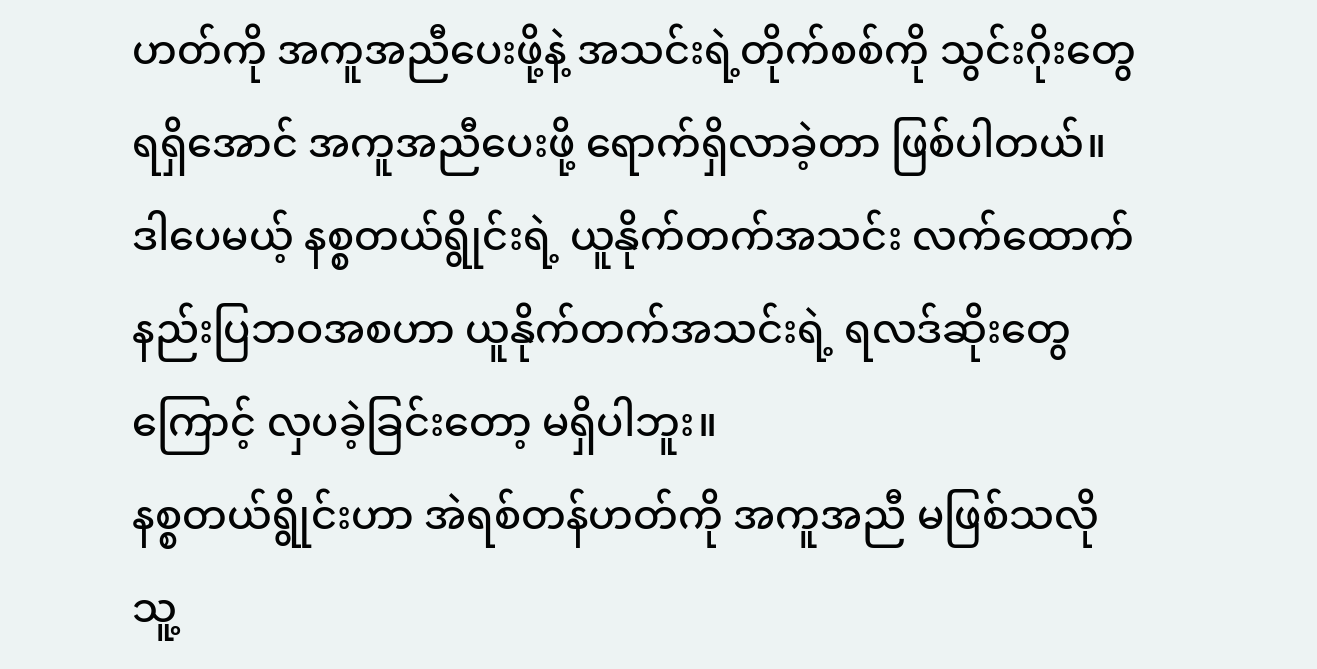ဟတ်ကို အကူအညီပေးဖို့နဲ့ အသင်းရဲ့တိုက်စစ်ကို သွင်းဂိုးတွေ ရရှိအောင် အကူအညီပေးဖို့ ရောက်ရှိလာခဲ့တာ ဖြစ်ပါတယ်။
ဒါပေမယ့် နစ္စတယ်ရွိုင်းရဲ့ ယူနိုက်တက်အသင်း လက်ထောက်နည်းပြဘဝအစဟာ ယူနိုက်တက်အသင်းရဲ့ ရလဒ်ဆိုးတွေကြောင့် လှပခဲ့ခြင်းတော့ မရှိပါဘူး။
နစ္စတယ်ရွိုင်းဟာ အဲရစ်တန်ဟတ်ကို အကူအညီ မဖြစ်သလို သူ့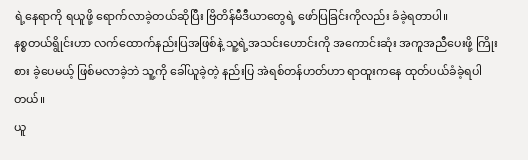ရဲ့နေရာကို ရယူဖို့ ရောက်လာခဲ့တယ်ဆိုပြီး ဗြိတိန်မီဒီယာတွေရဲ့ ဖော်ပြခြင်းကိုလည်း ခံခဲ့ရတာပါ။
နစ္စတယ်ရွိုင်းဟာ လက်ထောက်နည်းပြအဖြစ်နဲ့ သူ့ရဲ့အသင်းဟောင်းကို အကောင်းဆုံး အကူအညီပေးဖို့ ကြိုးစား ခဲ့ပေမယ့် ဖြစ်မလာခဲ့ဘဲ သူ့ကို ခေါ်ယူခဲ့တဲ့ နည်းပြ အဲရစ်တန်ဟတ်ဟာ ရာထူးကနေ ထုတ်ပယ်ခံခဲ့ရပါတယ်။
ယူ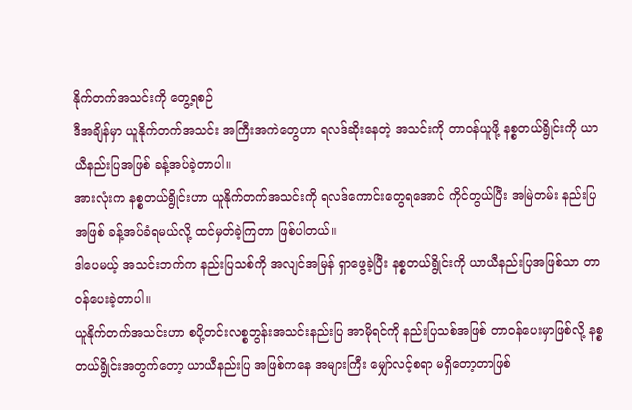နိုက်တက်အသင်းကို တွေ့ရစဉ်
ဒီအချိန်မှာ ယူနိုက်တက်အသင်း အကြီးအကဲတွေဟာ ရလဒ်ဆိုးနေတဲ့ အသင်းကို တာဝန်ယူဖို့ နစ္စတယ်ရွိုင်းကို ယာယီနည်းပြအဖြစ် ခန့်အပ်ခဲ့တာပါ။
အားလုံးက နစ္စတယ်ရွိုင်းဟာ ယူနိုက်တက်အသင်းကို ရလဒ်ကောင်းတွေရအောင် ကိုင်တွယ်ပြီး အမြဲတမ်း နည်းပြအဖြစ် ခန့်အပ်ခံရမယ်လို့ ထင်မှတ်ခဲ့ကြတာ ဖြစ်ပါတယ်။
ဒါပေမယ့် အသင်းဘက်က နည်းပြသစ်ကို အလျင်အမြန် ရှာဖွေခဲ့ပြီး နစ္စတယ်ရွိုင်းကို ယာယီနည်းပြအဖြစ်သာ တာဝန်ပေးခဲ့တာပါ။
ယူနိုက်တက်အသင်းဟာ စပို့တင်းလစ္စဘွန်းအသင်းနည်းပြ အာမိုရင်ကို နည်းပြသစ်အဖြစ် တာဝန်ပေးမှာဖြစ်လို့ နစ္စတယ်ရွိုင်းအတွက်တော့ ယာယီနည်းပြ အဖြစ်ကနေ အများကြီး မျှော်လင့်စရာ မရှိတော့တာဖြစ်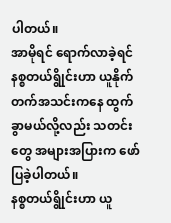ပါတယ်။
အာမိုရင် ရောက်လာခဲ့ရင် နစ္စတယ်ရွိုင်းဟာ ယူနိုက်တက်အသင်းကနေ ထွက်ခွာမယ်လို့လည်း သတင်းတွေ အများအပြားက ဖော်ပြခဲ့ပါတယ်။
နစ္စတယ်ရွိုင်းဟာ ယူ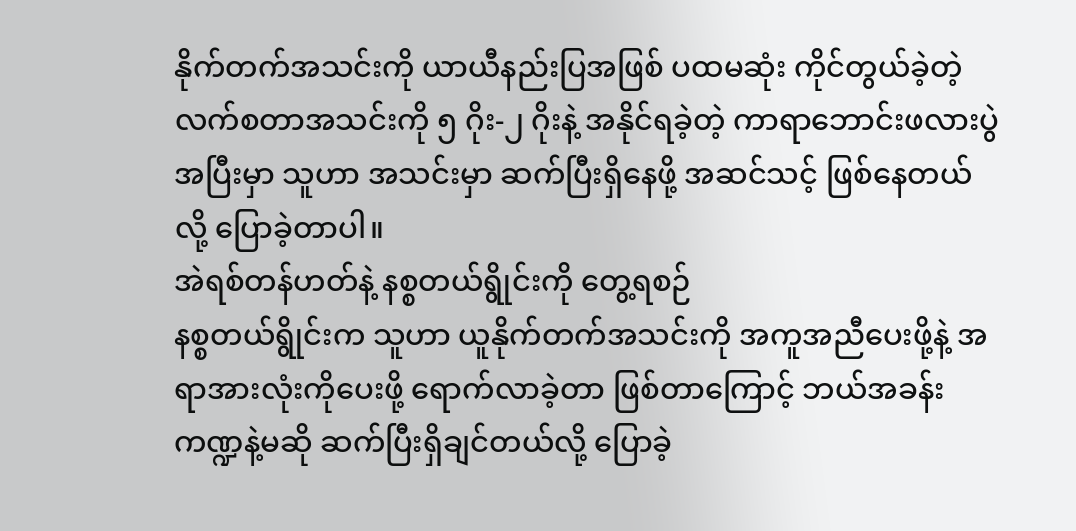နိုက်တက်အသင်းကို ယာယီနည်းပြအဖြစ် ပထမဆုံး ကိုင်တွယ်ခဲ့တဲ့ လက်စတာအသင်းကို ၅ ဂိုး-၂ ဂိုးနဲ့ အနိုင်ရခဲ့တဲ့ ကာရာဘောင်းဖလားပွဲအပြီးမှာ သူဟာ အသင်းမှာ ဆက်ပြီးရှိနေဖို့ အဆင်သင့် ဖြစ်နေတယ် လို့ ပြောခဲ့တာပါ။
အဲရစ်တန်ဟတ်နဲ့ နစ္စတယ်ရွိုင်းကို တွေ့ရစဉ်
နစ္စတယ်ရွိုင်းက သူဟာ ယူနိုက်တက်အသင်းကို အကူအညီပေးဖို့နဲ့ အရာအားလုံးကိုပေးဖို့ ရောက်လာခဲ့တာ ဖြစ်တာကြောင့် ဘယ်အခန်းကဏ္ဍနဲ့မဆို ဆက်ပြီးရှိချင်တယ်လို့ ပြောခဲ့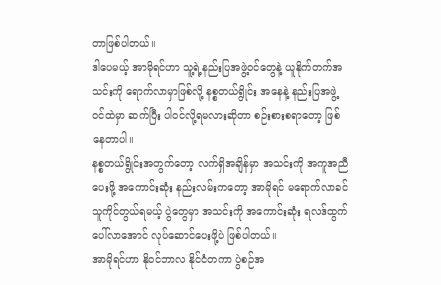တာဖြစ်ပါတယ်။
ဒါပေမယ့် အာမိုရင်ဟာ သူ့ရဲ့နည်းပြအဖွဲ့ဝင်တွေနဲ့ ယူနိုက်တက်အသင်းကို ရောက်လာမှာဖြစ်လို့ နစ္စတယ်ရွိုင်း အနေနဲ့ နည်းပြအဖွဲ့ဝင်ထဲမှာ ဆက်ပြီး ပါဝင်လို့ရမလားဆိုတာ စဉ်းစားစရာတော့ ဖြစ်နေတာပါ။
နစ္စတယ်ရွိုင်းအတွက်တော့ လက်ရှိအချိန်မှာ အသင်းကို အကူအညီပေးဖို့ အကောင်းဆုံး နည်းလမ်းကတော့ အာမိုရင် မရောက်လာခင် သူကိုင်တွယ်ရမယ့် ပွဲတွေမှာ အသင်းကို အကောင်းဆုံး ရလဒ်ထွက်ပေါ်လာအောင် လုပ်ဆောင်ပေးဖို့ပဲ ဖြစ်ပါတယ်။
အာမိုရင်ဟာ နိုဝင်ဘာလ နိုင်ငံတကာ ပွဲစဉ်အ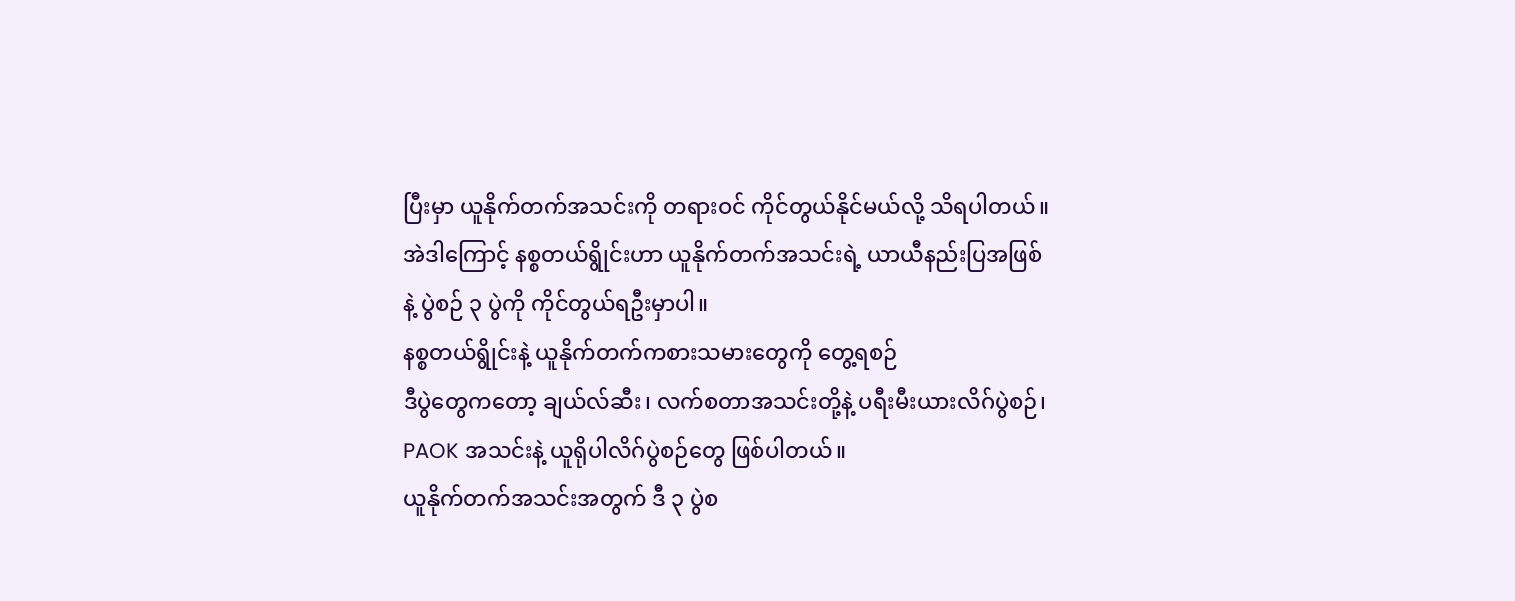ပြီးမှာ ယူနိုက်တက်အသင်းကို တရားဝင် ကိုင်တွယ်နိုင်မယ်လို့ သိရပါတယ်။
အဲဒါကြောင့် နစ္စတယ်ရွိုင်းဟာ ယူနိုက်တက်အသင်းရဲ့ ယာယီနည်းပြအဖြစ်နဲ့ ပွဲစဉ် ၃ ပွဲကို ကိုင်တွယ်ရဦးမှာပါ။
နစ္စတယ်ရွိုင်းနဲ့ ယူနိုက်တက်ကစားသမားတွေကို တွေ့ရစဉ်
ဒီပွဲတွေကတော့ ချယ်လ်ဆီး၊ လက်စတာအသင်းတို့နဲ့ ပရီးမီးယားလိဂ်ပွဲစဉ်၊ PAOK အသင်းနဲ့ ယူရိုပါလိဂ်ပွဲစဉ်တွေ ဖြစ်ပါတယ်။
ယူနိုက်တက်အသင်းအတွက် ဒီ ၃ ပွဲစ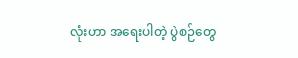လုံးဟာ အရေးပါတဲ့ ပွဲစဉ်တွေ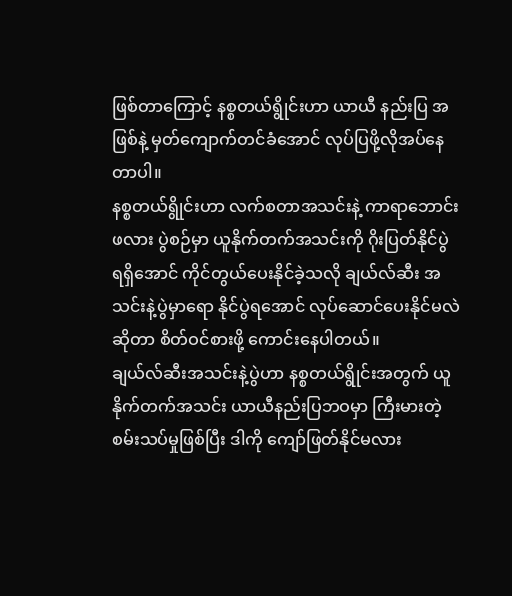ဖြစ်တာကြောင့် နစ္စတယ်ရွိုင်းဟာ ယာယီ နည်းပြ အဖြစ်နဲ့ မှတ်ကျောက်တင်ခံအောင် လုပ်ပြဖို့လိုအပ်နေတာပါ။
နစ္စတယ်ရွိုင်းဟာ လက်စတာအသင်းနဲ့ ကာရာဘောင်းဖလား ပွဲစဉ်မှာ ယူနိုက်တက်အသင်းကို ဂိုးပြတ်နိုင်ပွဲ ရရှိအောင် ကိုင်တွယ်ပေးနိုင်ခဲ့သလို ချယ်လ်ဆီး အသင်းနဲ့ပွဲမှာရော နိုင်ပွဲရအောင် လုပ်ဆောင်ပေးနိုင်မလဲဆိုတာ စိတ်ဝင်စားဖို့ ကောင်းနေပါတယ်။
ချယ်လ်ဆီးအသင်းနဲ့ပွဲဟာ နစ္စတယ်ရွိုင်းအတွက် ယူနိုက်တက်အသင်း ယာယီနည်းပြဘဝမှာ ကြီးမားတဲ့ စမ်းသပ်မှုဖြစ်ပြီး ဒါကို ကျော်ဖြတ်နိုင်မလား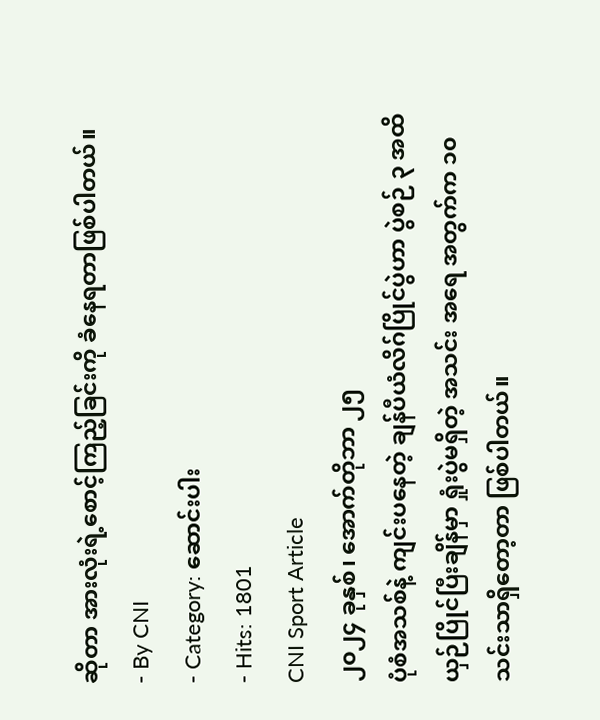ဆိုတာ အားလုံးရဲ့စောင့်ကြည့်ခြင်းကို ခံနေရတာဖြစ်ပါတယ်။
- By CNI
- Category: ဆောင်းပါး
- Hits: 1801
CNI Sport Article
၂၀၂၄ ခုနှစ်၊ အောက်တိုဘာ ၂၅
ပုံစံအသစ်နဲ့ ကျင်းပနေတဲ့ ချန်ပီယံလိဂ်ပြိုင်ပွဲဟာ ပွဲစဉ် ၃ အထိ ယှဉ်ပြိုင်ပြီးချိန်မှာ ရှုံးပွဲမရှိတဲ့ အသင်း အရေ အတွက်က ၁၀ သင်းသာရှိတော့တာ ဖြစ်ပါတယ်။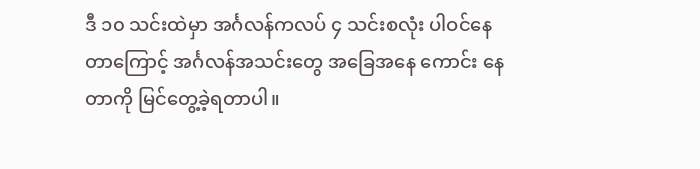ဒီ ၁၀ သင်းထဲမှာ အင်္ဂလန်ကလပ် ၄ သင်းစလုံး ပါဝင်နေတာကြောင့် အင်္ဂလန်အသင်းတွေ အခြေအနေ ကောင်း နေတာကို မြင်တွေ့ခဲ့ရတာပါ။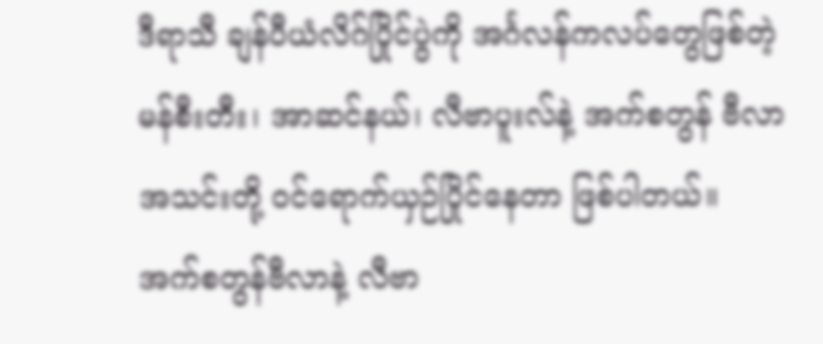ဒီရာသီ ချန်ပီယံလိဂ်ပြိုင်ပွဲကို အင်္ဂလန်ကလပ်တွေဖြစ်တဲ့ မန်စီးတီး၊ အာဆင်နယ်၊ လီဗာပူးလ်နဲ့ အက်စတွန် ဗီလာအသင်းတို့ ဝင်ရောက်ယှဉ်ပြိုင်နေတာ ဖြစ်ပါတယ်။
အက်စတွန်ဗီလာနဲ့ လီဗာ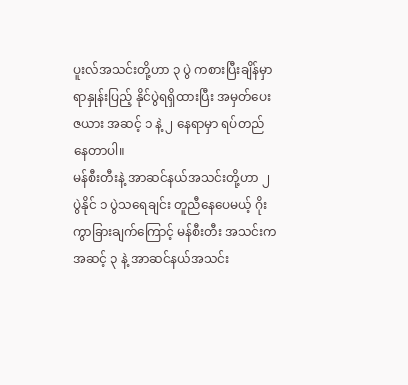ပူးလ်အသင်းတို့ဟာ ၃ ပွဲ ကစားပြီးချိန်မှာ ရာနှုန်းပြည့် နိုင်ပွဲရရှိထားပြီး အမှတ်ပေးဇယား အဆင့် ၁ နဲ့ ၂ နေရာမှာ ရပ်တည်နေတာပါ။
မန်စီးတီးနဲ့ အာဆင်နယ်အသင်းတို့ဟာ ၂ ပွဲနိုင် ၁ ပွဲသရေချင်း တူညီနေပေမယ့် ဂိုးကွာခြားချက်ကြောင့် မန်စီးတီး အသင်းက အဆင့် ၃ နဲ့ အာဆင်နယ်အသင်း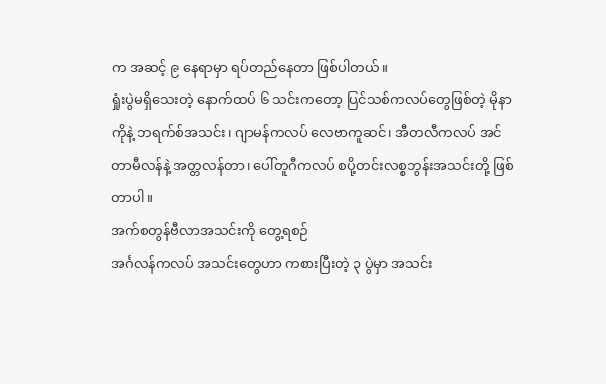က အဆင့် ၉ နေရာမှာ ရပ်တည်နေတာ ဖြစ်ပါတယ်။
ရှုံးပွဲမရှိသေးတဲ့ နောက်ထပ် ၆ သင်းကတော့ ပြင်သစ်ကလပ်တွေဖြစ်တဲ့ မိုနာကိုနဲ့ ဘရက်စ်အသင်း၊ ဂျာမန်ကလပ် လေဗာကူဆင်၊ အီတလီကလပ် အင်တာမီလန်နဲ့ အတ္တလန်တာ၊ ပေါ်တူဂီကလပ် စပို့တင်းလစ္စဘွန်းအသင်းတို့ ဖြစ်တာပါ။
အက်စတွန်ဗီလာအသင်းကို တွေ့ရစဉ်
အင်္ဂလန်ကလပ် အသင်းတွေဟာ ကစားပြီးတဲ့ ၃ ပွဲမှာ အသင်း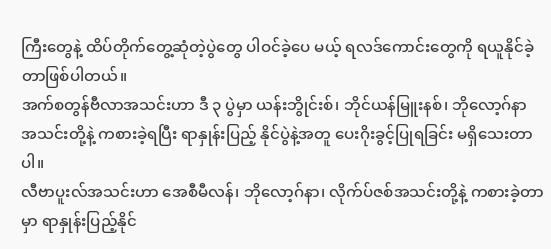ကြီးတွေနဲ့ ထိပ်တိုက်တွေ့ဆုံတဲ့ပွဲတွေ ပါဝင်ခဲ့ပေ မယ့် ရလဒ်ကောင်းတွေကို ရယူနိုင်ခဲ့တာဖြစ်ပါတယ်။
အက်စတွန်ဗီလာအသင်းဟာ ဒီ ၃ ပွဲမှာ ယန်းဘွိုင်းစ်၊ ဘိုင်ယန်မြူးနစ်၊ ဘိုလော့ဂ်နာ အသင်းတို့နဲ့ ကစားခဲ့ရပြီး ရာနှုန်းပြည့် နိုင်ပွဲနဲ့အတူ ပေးဂိုးခွင့်ပြုရခြင်း မရှိသေးတာပါ။
လီဗာပူးလ်အသင်းဟာ အေစီမီလန်၊ ဘိုလော့ဂ်နာ၊ လိုက်ပ်ဇစ်အသင်းတို့နဲ့ ကစားခဲ့တာမှာ ရာနှုန်းပြည့်နိုင်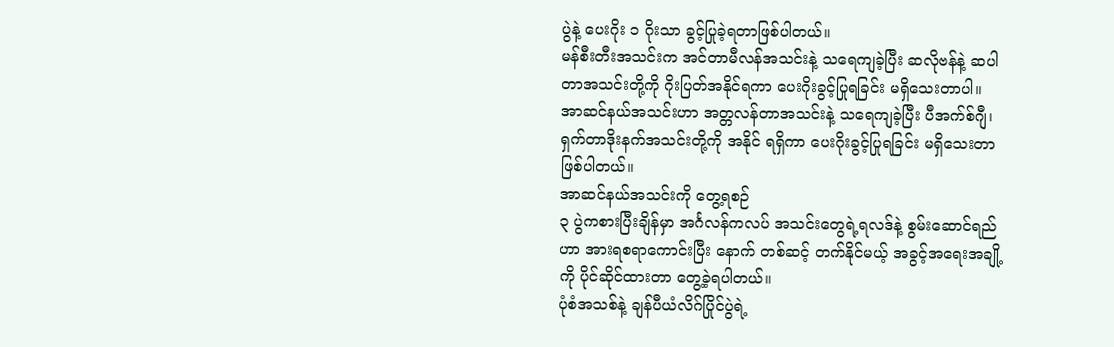ပွဲနဲ့ ပေးဂိုး ၁ ဂိုးသာ ခွင့်ပြုခဲ့ရတာဖြစ်ပါတယ်။
မန်စီးတီးအသင်းက အင်တာမီလန်အသင်းနဲ့ သရေကျခဲ့ပြီး ဆလိုဗန်နဲ့ ဆပါတာအသင်းတို့ကို ဂိုးပြတ်အနိုင်ရကာ ပေးဂိုးခွင့်ပြုရခြင်း မရှိသေးတာပါ။
အာဆင်နယ်အသင်းဟာ အတ္တလန်တာအသင်းနဲ့ သရေကျခဲ့ပြီး ပီအက်စ်ဂျီ၊ ရှက်တာဒိုးနက်အသင်းတို့ကို အနိုင် ရရှိကာ ပေးဂိုးခွင့်ပြုရခြင်း မရှိသေးတာဖြစ်ပါတယ်။
အာဆင်နယ်အသင်းကို တွေ့ရစဉ်
၃ ပွဲကစားပြီးချိန်မှာ အင်္ဂလန်ကလပ် အသင်းတွေရဲ့ရလဒ်နဲ့ စွမ်းဆောင်ရည်ဟာ အားရစရာကောင်းပြီး နောက် တစ်ဆင့် တက်နိုင်မယ့် အခွင့်အရေးအချို့ကို ပိုင်ဆိုင်ထားတာ တွေ့ခဲ့ရပါတယ်။
ပုံစံအသစ်နဲ့ ချန်ပီယံလိဂ်ပြိုင်ပွဲရဲ့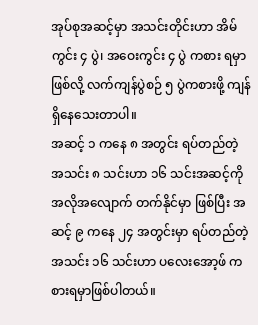အုပ်စုအဆင့်မှာ အသင်းတိုင်းဟာ အိမ်ကွင်း ၄ ပွဲ၊ အဝေးကွင်း ၄ ပွဲ ကစား ရမှာဖြစ်လို့ လက်ကျန်ပွဲစဉ် ၅ ပွဲကစားဖို့ ကျန်ရှိနေသေးတာပါ။
အဆင့် ၁ ကနေ ၈ အတွင်း ရပ်တည်တဲ့ အသင်း ၈ သင်းဟာ ၁၆ သင်းအဆင့်ကို အလိုအလျောက် တက်နိုင်မှာ ဖြစ်ပြီး အဆင့် ၉ ကနေ ၂၄ အတွင်းမှာ ရပ်တည်တဲ့ အသင်း ၁၆ သင်းဟာ ပလေးအော့ဖ် ကစားရမှာဖြစ်ပါတယ်။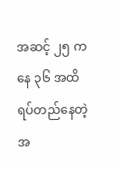အဆင့် ၂၅ ကနေ ၃၆ အထိ ရပ်တည်နေတဲ့ အ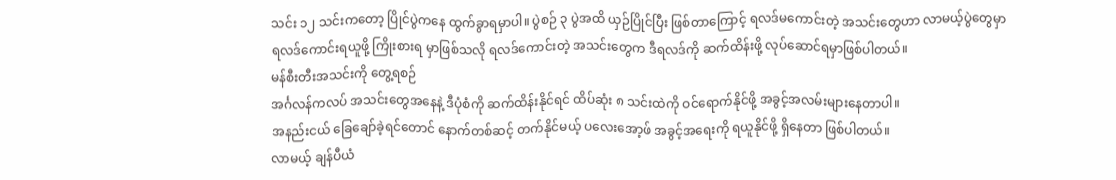သင်း ၁၂ သင်းကတော့ ပြိုင်ပွဲကနေ ထွက်ခွာရမှာပါ။ ပွဲစဉ် ၃ ပွဲအထိ ယှဉ်ပြိုင်ပြီး ဖြစ်တာကြောင့် ရလဒ်မကောင်းတဲ့ အသင်းတွေဟာ လာမယ့်ပွဲတွေမှာ ရလဒ်ကောင်းရယူဖို့ ကြိုးစားရ မှာဖြစ်သလို ရလဒ်ကောင်းတဲ့ အသင်းတွေက ဒီရလဒ်ကို ဆက်ထိန်းဖို့ လုပ်ဆောင်ရမှာဖြစ်ပါတယ်။
မန်စီးတီးအသင်းကို တွေ့ရစဉ်
အင်္ဂလန်ကလပ် အသင်းတွေအနေနဲ့ ဒီပုံစံကို ဆက်ထိန်းနိုင်ရင် ထိပ်ဆုံး ၈ သင်းထဲကို ဝင်ရောက်နိုင်ဖို့ အခွင့်အလမ်းများနေတာပါ။
အနည်းငယ် ခြေချော်ခဲ့ရင်တောင် နောက်တစ်ဆင့် တက်နိုင်မယ့် ပလေးအော့ဖ် အခွင့်အရေးကို ရယူနိုင်ဖို့ ရှိနေတာ ဖြစ်ပါတယ်။
လာမယ့် ချန်ပီယံ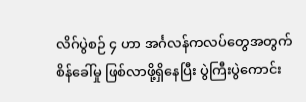လိဂ်ပွဲစဉ် ၄ ဟာ အင်္ဂလန်ကလပ်တွေအတွက် စိန်ခေါ်မှု ဖြစ်လာဖို့ရှိနေပြီး ပွဲကြီးပွဲကောင်း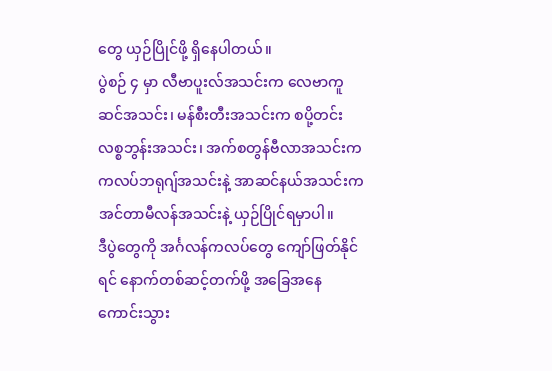တွေ ယှဉ်ပြိုင်ဖို့ ရှိနေပါတယ်။
ပွဲစဉ် ၄ မှာ လီဗာပူးလ်အသင်းက လေဗာကူဆင်အသင်း၊ မန်စီးတီးအသင်းက စပို့တင်းလစ္စဘွန်းအသင်း၊ အက်စတွန်ဗီလာအသင်းက ကလပ်ဘရုဂျ်အသင်းနဲ့ အာဆင်နယ်အသင်းက အင်တာမီလန်အသင်းနဲ့ ယှဉ်ပြိုင်ရမှာပါ။
ဒီပွဲတွေကို အင်္ဂလန်ကလပ်တွေ ကျော်ဖြတ်နိုင်ရင် နောက်တစ်ဆင့်တက်ဖို့ အခြေအနေ ကောင်းသွား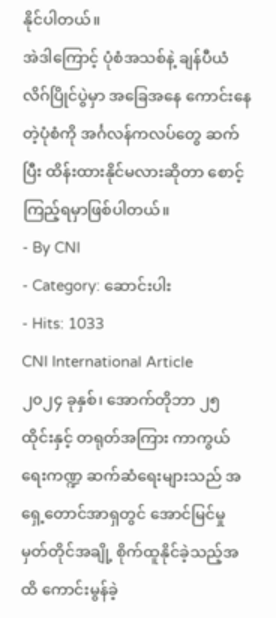နိုင်ပါတယ်။
အဲဒါကြောင့် ပုံစံအသစ်နဲ့ ချန်ပီယံလိဂ်ပြိုင်ပွဲမှာ အခြေအနေ ကောင်းနေတဲ့ပုံစံကို အင်္ဂလန်ကလပ်တွေ ဆက်ပြီး ထိန်းထားနိုင်မလားဆိုတာ စောင့်ကြည့်ရမှာဖြစ်ပါတယ်။
- By CNI
- Category: ဆောင်းပါး
- Hits: 1033
CNI International Article
၂၀၂၄ ခုနှစ်၊ အောက်တိုဘာ ၂၅
ထိုင်းနှင့် တရုတ်အကြား ကာကွယ်ရေးကဏ္ဍ ဆက်ဆံရေးများသည် အရှေ့တောင်အာရှတွင် အောင်မြင်မှု မှတ်တိုင်အချို့ စိုက်ထူနိုင်ခဲ့သည့်အထိ ကောင်းမွန်ခဲ့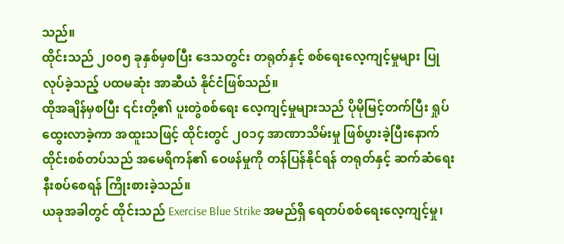သည်။
ထိုင်းသည် ၂၀၀၅ ခုနှစ်မှစပြီး ဒေသတွင်း တရုတ်နှင့် စစ်ရေးလေ့ကျင့်မှုများ ပြုလုပ်ခဲ့သည့် ပထမဆုံး အာဆီယံ နိုင်ငံဖြစ်သည်။
ထိုအချိန်မှစပြီး ၎င်းတို့၏ ပူးတွဲစစ်ရေး လေ့ကျင့်မှုများသည် ပိုမိုမြင့်တက်ပြီး ရှုပ်ထွေးလာခဲ့ကာ အထူးသဖြင့် ထိုင်းတွင် ၂၀၁၄ အာဏာသိမ်းမှု ဖြစ်ပွားခဲ့ပြီးနောက် ထိုင်းစစ်တပ်သည် အမေရိကန်၏ ဝေဖန်မှုကို တန်ပြန်နိုင်ရန် တရုတ်နှင့် ဆက်ဆံရေး နီးစပ်စေရန် ကြိုးစားခဲ့သည်။
ယခုအခါတွင် ထိုင်းသည် Exercise Blue Strike အမည်ရှိ ရေတပ်စစ်ရေးလေ့ကျင့်မှု၊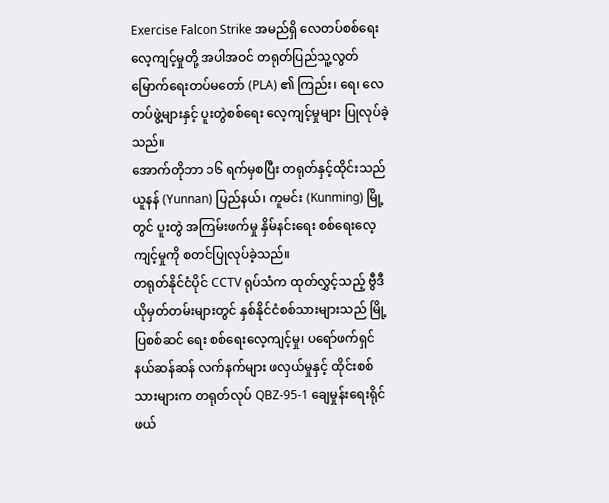Exercise Falcon Strike အမည်ရှိ လေတပ်စစ်ရေးလေ့ကျင့်မှုတို့ အပါအဝင် တရုတ်ပြည်သူ့လွတ်မြောက်ရေးတပ်မတော် (PLA) ၏ ကြည်း၊ ရေ၊ လေတပ်ဖွဲ့များနှင့် ပူးတွဲစစ်ရေး လေ့ကျင့်မှုများ ပြုလုပ်ခဲ့သည်။
အောက်တိုဘာ ၁၆ ရက်မှစပြီး တရုတ်နှင့်ထိုင်းသည် ယူနန် (Yunnan) ပြည်နယ်၊ ကူမင်း (Kunming) မြို့တွင် ပူးတွဲ အကြမ်းဖက်မှု နှိမ်နင်းရေး စစ်ရေးလေ့ကျင့်မှုကို စတင်ပြုလုပ်ခဲ့သည်။
တရုတ်နိုင်ငံပိုင် CCTV ရုပ်သံက ထုတ်လွှင့်သည့် ဗွီဒီယိုမှတ်တမ်းများတွင် နှစ်နိုင်ငံစစ်သားများသည် မြို့ပြစစ်ဆင် ရေး စစ်ရေးလေ့ကျင့်မှု၊ ပရော်ဖက်ရှင်နယ်ဆန်ဆန် လက်နက်များ ဖလှယ်မှုနှင့် ထိုင်းစစ်သားများက တရုတ်လုပ် QBZ-95-1 ချေမှုန်းရေးရိုင်ဖယ်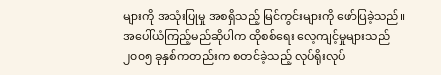များကို အသုံးပြုမှု အစရှိသည့် မြင်ကွင်းများကို ဖော်ပြခဲ့သည်။
အပေါ်ယံကြည့်မည်ဆိုပါက ထိုစစ်ရေး လေ့ကျင့်မှုများသည် ၂၀၀၅ ခုနှစ်ကတည်းက စတင်ခဲ့သည့် လုပ်ရိုးလုပ်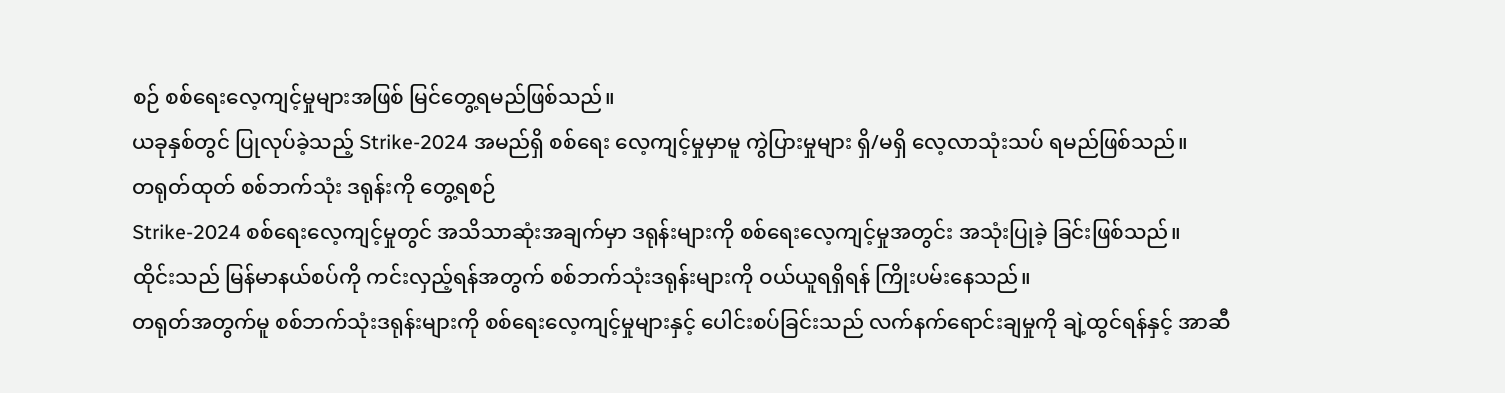စဉ် စစ်ရေးလေ့ကျင့်မှုများအဖြစ် မြင်တွေ့ရမည်ဖြစ်သည်။
ယခုနှစ်တွင် ပြုလုပ်ခဲ့သည့် Strike-2024 အမည်ရှိ စစ်ရေး လေ့ကျင့်မှုမှာမူ ကွဲပြားမှုများ ရှိ/မရှိ လေ့လာသုံးသပ် ရမည်ဖြစ်သည်။
တရုတ်ထုတ် စစ်ဘက်သုံး ဒရုန်းကို တွေ့ရစဉ်
Strike-2024 စစ်ရေးလေ့ကျင့်မှုတွင် အသိသာဆုံးအချက်မှာ ဒရုန်းများကို စစ်ရေးလေ့ကျင့်မှုအတွင်း အသုံးပြုခဲ့ ခြင်းဖြစ်သည်။
ထိုင်းသည် မြန်မာနယ်စပ်ကို ကင်းလှည့်ရန်အတွက် စစ်ဘက်သုံးဒရုန်းများကို ဝယ်ယူရရှိရန် ကြိုးပမ်းနေသည်။
တရုတ်အတွက်မူ စစ်ဘက်သုံးဒရုန်းများကို စစ်ရေးလေ့ကျင့်မှုများနှင့် ပေါင်းစပ်ခြင်းသည် လက်နက်ရောင်းချမှုကို ချဲ့ထွင်ရန်နှင့် အာဆီ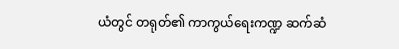ယံတွင် တရုတ်၏ ကာကွယ်ရေးကဏ္ဍ ဆက်ဆံ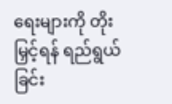ရေးများကို တိုးမြှင့်ရန် ရည်ရွယ်ခြင်း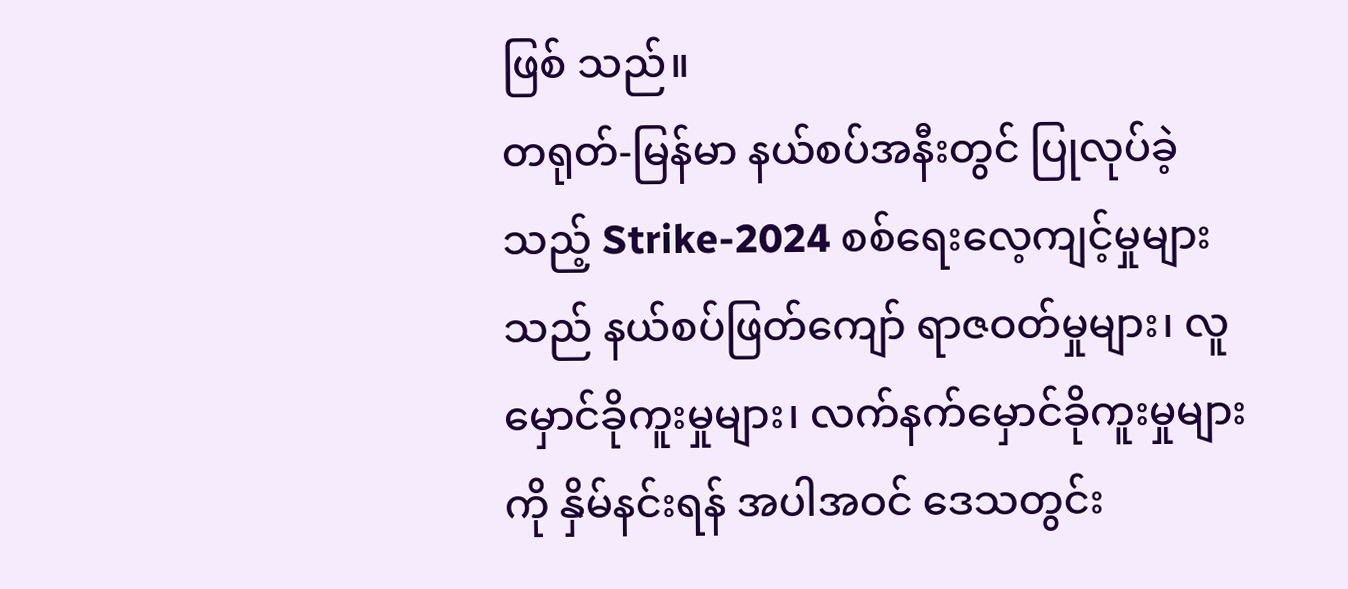ဖြစ် သည်။
တရုတ်-မြန်မာ နယ်စပ်အနီးတွင် ပြုလုပ်ခဲ့သည့် Strike-2024 စစ်ရေးလေ့ကျင့်မှုများသည် နယ်စပ်ဖြတ်ကျော် ရာဇဝတ်မှုများ၊ လူမှောင်ခိုကူးမှုများ၊ လက်နက်မှောင်ခိုကူးမှုများကို နှိမ်နင်းရန် အပါအဝင် ဒေသတွင်း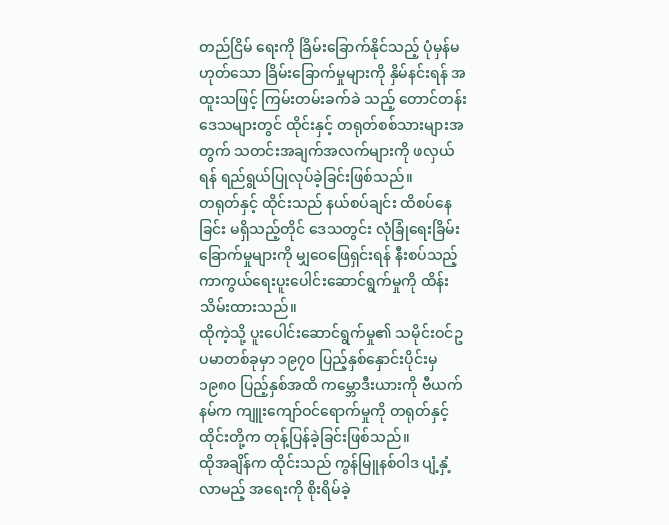တည်ငြိမ် ရေးကို ခြိမ်းခြောက်နိုင်သည့် ပုံမှန်မဟုတ်သော ခြိမ်းခြောက်မှုများကို နှိမ်နင်းရန် အထူးသဖြင့် ကြမ်းတမ်းခက်ခဲ သည့် တောင်တန်းဒေသများတွင် ထိုင်းနှင့် တရုတ်စစ်သားများအတွက် သတင်းအချက်အလက်များကို ဖလှယ်ရန် ရည်ရွယ်ပြုလုပ်ခဲ့ခြင်းဖြစ်သည်။
တရုတ်နှင့် ထိုင်းသည် နယ်စပ်ချင်း ထိစပ်နေခြင်း မရှိသည့်တိုင် ဒေသတွင်း လုံခြုံရေးခြိမ်းခြောက်မှုများကို မျှဝေဖြေရှင်းရန် နီးစပ်သည့် ကာကွယ်ရေးပူးပေါင်းဆောင်ရွက်မှုကို ထိန်းသိမ်းထားသည်။
ထိုကဲ့သို့ ပူးပေါင်းဆောင်ရွက်မှု၏ သမိုင်းဝင်ဥပမာတစ်ခုမှာ ၁၉၇၀ ပြည့်နှစ်နှောင်းပိုင်းမှ ၁၉၈၀ ပြည့်နှစ်အထိ ကမ္ဘောဒီးယားကို ဗီယက်နမ်က ကျူးကျော်ဝင်ရောက်မှုကို တရုတ်နှင့် ထိုင်းတို့က တုန့်ပြန်ခဲ့ခြင်းဖြစ်သည်။
ထိုအချိန်က ထိုင်းသည် ကွန်မြူနစ်ဝါဒ ပျံ့နှံ့လာမည့် အရေးကို စိုးရိမ်ခဲ့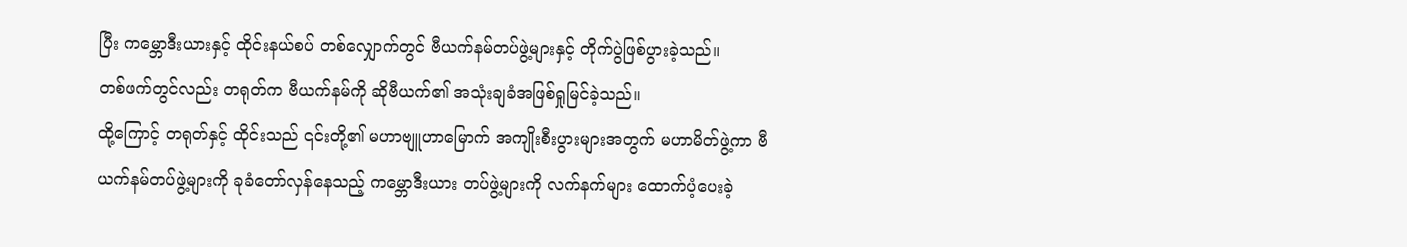ပြီး ကမ္ဘောဒီးယားနှင့် ထိုင်းနယ်စပ် တစ်လျှောက်တွင် ဗီယက်နမ်တပ်ဖွဲ့များနှင့် တိုက်ပွဲဖြစ်ပွားခဲ့သည်။
တစ်ဖက်တွင်လည်း တရုတ်က ဗီယက်နမ်ကို ဆိုဗီယက်၏ အသုံးချခံအဖြစ်ရှုမြင်ခဲ့သည်။
ထို့ကြောင့် တရုတ်နှင့် ထိုင်းသည် ၎င်းတို့၏ မဟာဗျူဟာမြောက် အကျိုးစီးပွားများအတွက် မဟာမိတ်ဖွဲ့ကာ ဗီယက်နမ်တပ်ဖွဲ့များကို ခုခံတော်လှန်နေသည့် ကမ္ဘောဒီးယား တပ်ဖွဲ့များကို လက်နက်များ ထောက်ပံ့ပေးခဲ့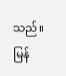သည်။
မြန်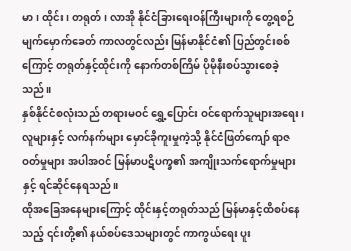မာ၊ ထိုင်း၊ တရုတ်၊ လာအို နိုင်ငံခြားရေးဝန်ကြီးများကို တွေ့ရစဉ်
မျက်မှောက်ခေတ် ကာလတွင်လည်း မြန်မာနိုင်ငံ၏ ပြည်တွင်းစစ်ကြောင့် တရုတ်နှင့်ထိုင်းကို နောက်တစ်ကြိမ် ပိုမိုနီးစပ်သွားစေခဲ့သည်။
နှစ်နိုင်ငံစလုံးသည် တရားမဝင် ရွှေ့ပြောင်း ဝင်ရောက်သူများအရေး၊ လူများနှင့် လက်နက်များ မှောင်ခိုကူးမှုကဲ့သို့ နိုင်ငံဖြတ်ကျော် ရာဇဝတ်မှုများ အပါအဝင် မြန်မာပဋိပက္ခ၏ အကျိုးသက်ရောက်မှုများနှင့် ရင်ဆိုင်နေရသည်။
ထိုအခြေအနေများကြောင့် ထိုင်းနှင့်တရုတ်သည် မြန်မာနှင့်ထိစပ်နေသည့် ၎င်းတို့၏ နယ်စပ်ဒေသများတွင် ကာကွယ်ရေး ပူး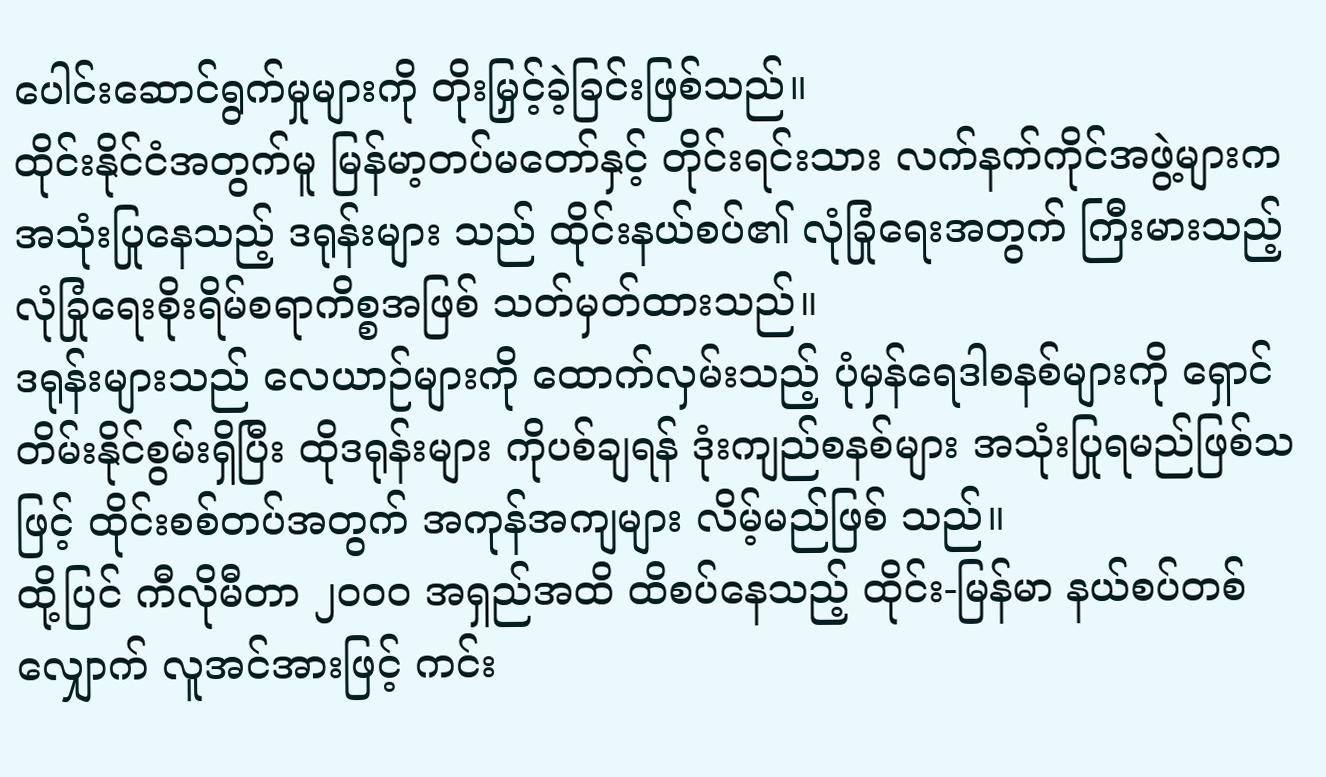ပေါင်းဆောင်ရွက်မှုများကို တိုးမြှင့်ခဲ့ခြင်းဖြစ်သည်။
ထိုင်းနိုင်ငံအတွက်မူ မြန်မာ့တပ်မတော်နှင့် တိုင်းရင်းသား လက်နက်ကိုင်အဖွဲ့များက အသုံးပြုနေသည့် ဒရုန်းများ သည် ထိုင်းနယ်စပ်၏ လုံခြုံရေးအတွက် ကြီးမားသည့် လုံခြုံရေးစိုးရိမ်စရာကိစ္စအဖြစ် သတ်မှတ်ထားသည်။
ဒရုန်းများသည် လေယာဉ်များကို ထောက်လှမ်းသည့် ပုံမှန်ရေဒါစနစ်များကို ရှောင်တိမ်းနိုင်စွမ်းရှိပြီး ထိုဒရုန်းများ ကိုပစ်ချရန် ဒုံးကျည်စနစ်များ အသုံးပြုရမည်ဖြစ်သဖြင့် ထိုင်းစစ်တပ်အတွက် အကုန်အကျများ လိမ့်မည်ဖြစ် သည်။
ထို့ပြင် ကီလိုမီတာ ၂၀၀၀ အရှည်အထိ ထိစပ်နေသည့် ထိုင်း-မြန်မာ နယ်စပ်တစ်လျှောက် လူအင်အားဖြင့် ကင်း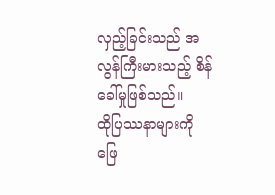လှည့်ခြင်းသည် အလွန်ကြီးမားသည့် စိန်ခေါ်မှုဖြစ်သည်။
ထိုပြဿနာများကို ဖြေ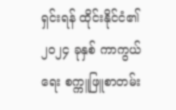ရှင်းရန် ထိုင်းနိုင်ငံ၏ ၂၀၂၄ ခုနှစ် ကာကွယ်ရေး စက္ကူဖြူစာတမ်း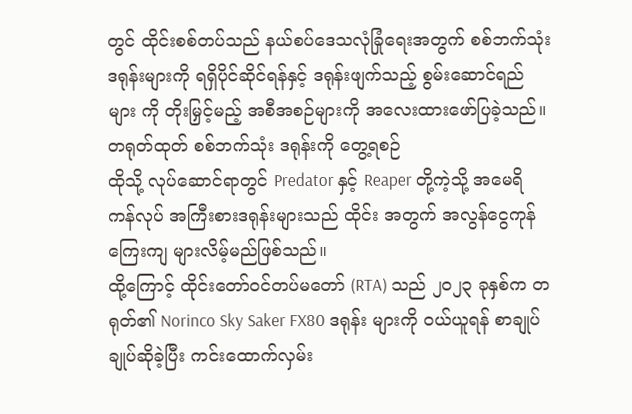တွင် ထိုင်းစစ်တပ်သည် နယ်စပ်ဒေသလုံခြုံရေးအတွက် စစ်ဘက်သုံးဒရုန်းများကို ရရှိပိုင်ဆိုင်ရန်နှင့် ဒရုန်းဖျက်သည့် စွမ်းဆောင်ရည်များ ကို တိုးမြှင့်မည့် အစီအစဉ်များကို အလေးထားဖော်ပြခဲ့သည်။
တရုတ်ထုတ် စစ်ဘက်သုံး ဒရုန်းကို တွေ့ရစဉ်
ထိုသို့ လုပ်ဆောင်ရာတွင် Predator နှင့် Reaper တို့ကဲ့သို့ အမေရိကန်လုပ် အကြီးစားဒရုန်းများသည် ထိုင်း အတွက် အလွန်ငွေကုန်ကြေးကျ များလိမ့်မည်ဖြစ်သည်။
ထို့ကြောင့် ထိုင်းတော်ဝင်တပ်မတော် (RTA) သည် ၂၀၂၃ ခုနှစ်က တရုတ်၏ Norinco Sky Saker FX80 ဒရုန်း များကို ဝယ်ယူရန် စာချုပ်ချုပ်ဆိုခဲ့ပြီး ကင်းထောက်လှမ်း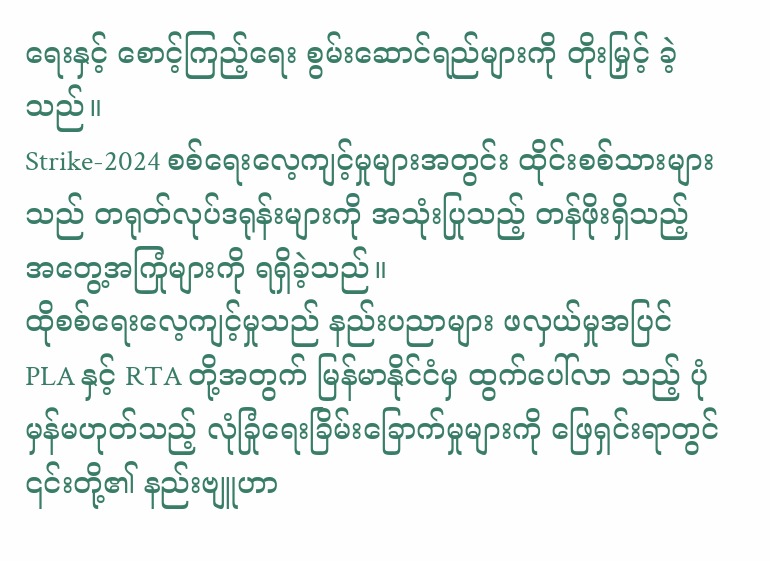ရေးနှင့် စောင့်ကြည့်ရေး စွမ်းဆောင်ရည်များကို တိုးမြှင့် ခဲ့သည်။
Strike-2024 စစ်ရေးလေ့ကျင့်မှုများအတွင်း ထိုင်းစစ်သားများသည် တရုတ်လုပ်ဒရုန်းများကို အသုံးပြုသည့် တန်ဖိုးရှိသည့် အတွေ့အကြုံများကို ရရှိခဲ့သည်။
ထိုစစ်ရေးလေ့ကျင့်မှုသည် နည်းပညာများ ဖလှယ်မှုအပြင် PLA နှင့် RTA တို့အတွက် မြန်မာနိုင်ငံမှ ထွက်ပေါ်လာ သည့် ပုံမှန်မဟုတ်သည့် လုံခြုံရေးခြိမ်းခြောက်မှုများကို ဖြေရှင်းရာတွင် ၎င်းတို့၏ နည်းဗျူဟာ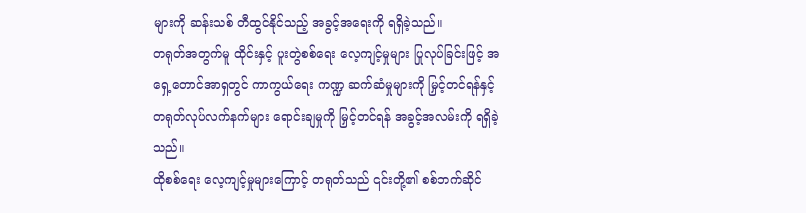များကို ဆန်းသစ် တီထွင်နိုင်သည့် အခွင့်အရေးကို ရရှိခဲ့သည်။
တရုတ်အတွက်မူ ထိုင်းနှင့် ပူးတွဲစစ်ရေး လေ့ကျင့်မှုများ ပြုလုပ်ခြင်းဖြင့် အရှေ့တောင်အာရှတွင် ကာကွယ်ရေး ကဏ္ဍ ဆက်ဆံမှုများကို မြှင့်တင်ရန်နှင့် တရုတ်လုပ်လက်နက်များ ရောင်းချမှုကို မြှင့်တင်ရန် အခွင့်အလမ်းကို ရရှိခဲ့သည်။
ထိုစစ်ရေး လေ့ကျင့်မှုများကြောင့် တရုတ်သည် ၎င်းတို့၏ စစ်ဘက်ဆိုင်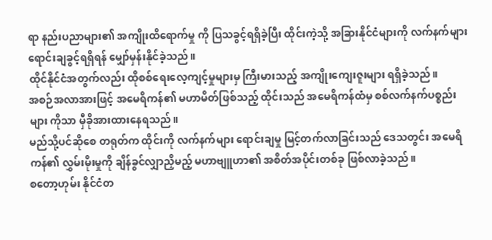ရာ နည်းပညာများ၏ အကျိုးထိရောက်မှု ကို ပြသခွင့်ရရှိခဲ့ပြီး ထိုင်းကဲ့သို့ အခြားနိုင်ငံများကို လက်နက်များ ရောင်းချခွင့်ရရှိရန် မျှော်မှန်းနိုင်ခဲ့သည်။
ထိုင်နိုင်ငံအတွက်လည်း ထိုစစ်ရေးလေ့ကျင့်မှုများမှ ကြီးမားသည့် အကျိုးကျေးဇူးများ ရရှိခဲ့သည်။
အစဉ်အလာအားဖြင့် အမေရိကန်၏ မဟာမိတ်ဖြစ်သည့် ထိုင်းသည် အမေရိကန်ထံမှ စစ်လက်နက်ပစ္စည်းများ ကိုသာ မှီခိုအားထားနေရသည်။
မည်သို့ပင်ဆိုစေ တရုတ်က ထိုင်းကို လက်နက်များ ရောင်းချမှု မြင့်တက်လာခြင်းသည် ဒေသတွင်း အမေရိကန်၏ လွှမ်းမိုးမှုကို ချိန်ခွင်လျှာညှိမည့် မဟာဗျူဟာ၏ အစိတ်အပိုင်းတစ်ခု ဖြစ်လာခဲ့သည်။
စတော့ဟုမ်း နိုင်ငံတ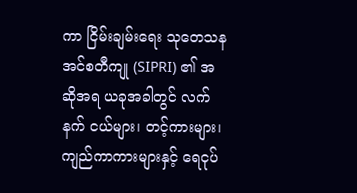ကာ ငြိမ်းချမ်းရေး သုတေသန အင်စတီကျု (SIPRI) ၏ အဆိုအရ ယခုအခါတွင် လက်နက် ငယ်များ၊ တင့်ကားများ၊ ကျည်ကာကားများနှင့် ရေငုပ်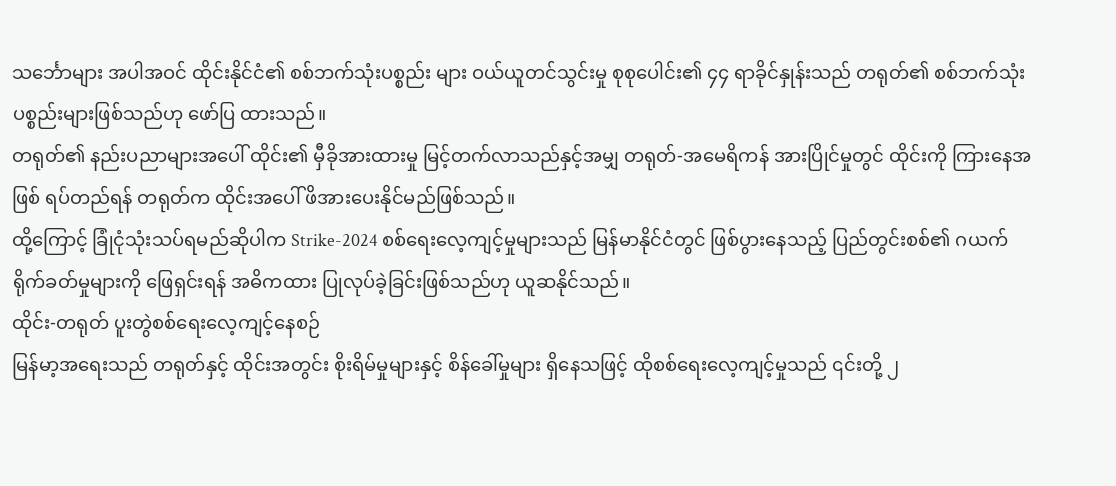သင်္ဘောများ အပါအဝင် ထိုင်းနိုင်ငံ၏ စစ်ဘက်သုံးပစ္စည်း များ ဝယ်ယူတင်သွင်းမှု စုစုပေါင်း၏ ၄၄ ရာခိုင်နှုန်းသည် တရုတ်၏ စစ်ဘက်သုံးပစ္စည်းများဖြစ်သည်ဟု ဖော်ပြ ထားသည်။
တရုတ်၏ နည်းပညာများအပေါ် ထိုင်း၏ မှီခိုအားထားမှု မြင့်တက်လာသည်နှင့်အမျှ တရုတ်-အမေရိကန် အားပြိုင်မှုတွင် ထိုင်းကို ကြားနေအဖြစ် ရပ်တည်ရန် တရုတ်က ထိုင်းအပေါ် ဖိအားပေးနိုင်မည်ဖြစ်သည်။
ထို့ကြောင့် ခြုံငုံသုံးသပ်ရမည်ဆိုပါက Strike-2024 စစ်ရေးလေ့ကျင့်မှုများသည် မြန်မာနိုင်ငံတွင် ဖြစ်ပွားနေသည့် ပြည်တွင်းစစ်၏ ဂယက်ရိုက်ခတ်မှုများကို ဖြေရှင်းရန် အဓိကထား ပြုလုပ်ခဲ့ခြင်းဖြစ်သည်ဟု ယူဆနိုင်သည်။
ထိုင်း-တရုတ် ပူးတွဲစစ်ရေးလေ့ကျင့်နေစဉ်
မြန်မာ့အရေးသည် တရုတ်နှင့် ထိုင်းအတွင်း စိုးရိမ်မှုများနှင့် စိန်ခေါ်မှုများ ရှိနေသဖြင့် ထိုစစ်ရေးလေ့ကျင့်မှုသည် ၎င်းတို့ ၂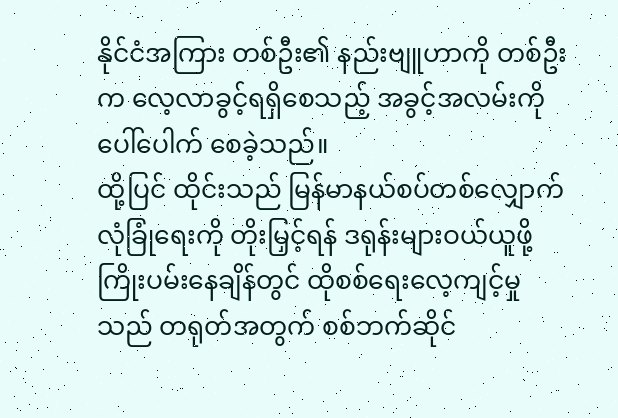နိုင်ငံအကြား တစ်ဦး၏ နည်းဗျူဟာကို တစ်ဦးက လေ့လာခွင့်ရရှိစေသည့် အခွင့်အလမ်းကို ပေါ်ပေါက် စေခဲ့သည်။
ထို့ပြင် ထိုင်းသည် မြန်မာနယ်စပ်တစ်လျှောက် လုံခြုံရေးကို တိုးမြှင့်ရန် ဒရုန်းများဝယ်ယူဖို့ ကြိုးပမ်းနေချိန်တွင် ထိုစစ်ရေးလေ့ကျင့်မှုသည် တရုတ်အတွက် စစ်ဘက်ဆိုင်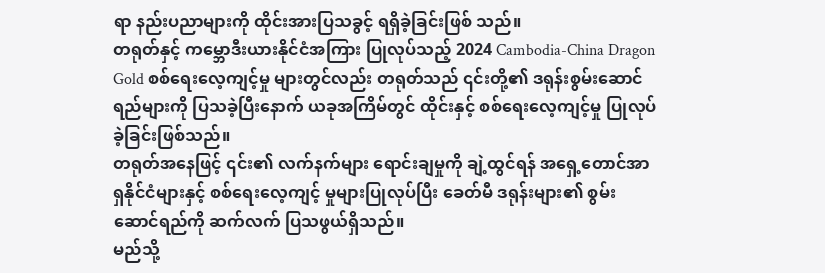ရာ နည်းပညာများကို ထိုင်းအားပြသခွင့် ရရှိခဲ့ခြင်းဖြစ် သည်။
တရုတ်နှင့် ကမ္ဘောဒီးယားနိုင်ငံအကြား ပြုလုပ်သည့် 2024 Cambodia-China Dragon Gold စစ်ရေးလေ့ကျင့်မှု များတွင်လည်း တရုတ်သည် ၎င်းတို့၏ ဒရုန်းစွမ်းဆောင်ရည်များကို ပြသခဲ့ပြီးနောက် ယခုအကြိမ်တွင် ထိုင်းနှင့် စစ်ရေးလေ့ကျင့်မှု ပြုလုပ်ခဲ့ခြင်းဖြစ်သည်။
တရုတ်အနေဖြင့် ၎င်း၏ လက်နက်များ ရောင်းချမှုကို ချဲ့ထွင်ရန် အရှေ့တောင်အာရှနိုင်ငံများနှင့် စစ်ရေးလေ့ကျင့် မှုများပြုလုပ်ပြီး ခေတ်မီ ဒရုန်းများ၏ စွမ်းဆောင်ရည်ကို ဆက်လက် ပြသဖွယ်ရှိသည်။
မည်သို့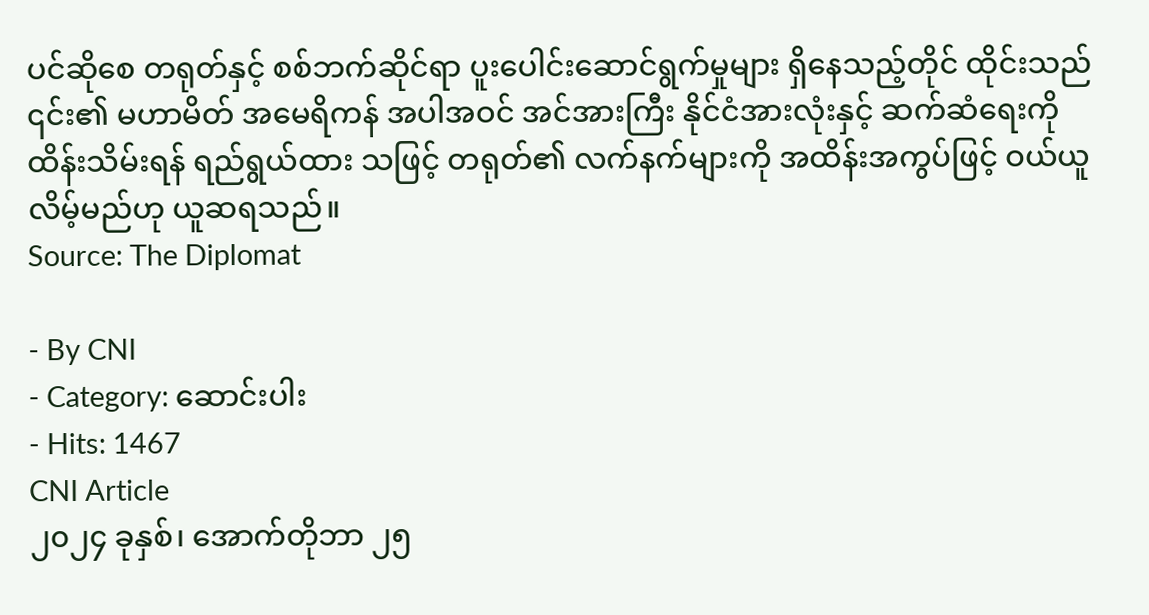ပင်ဆိုစေ တရုတ်နှင့် စစ်ဘက်ဆိုင်ရာ ပူးပေါင်းဆောင်ရွက်မှုများ ရှိနေသည့်တိုင် ထိုင်းသည် ၎င်း၏ မဟာမိတ် အမေရိကန် အပါအဝင် အင်အားကြီး နိုင်ငံအားလုံးနှင့် ဆက်ဆံရေးကို ထိန်းသိမ်းရန် ရည်ရွယ်ထား သဖြင့် တရုတ်၏ လက်နက်များကို အထိန်းအကွပ်ဖြင့် ဝယ်ယူလိမ့်မည်ဟု ယူဆရသည်။
Source: The Diplomat

- By CNI
- Category: ဆောင်းပါး
- Hits: 1467
CNI Article
၂၀၂၄ ခုနှစ်၊ အောက်တိုဘာ ၂၅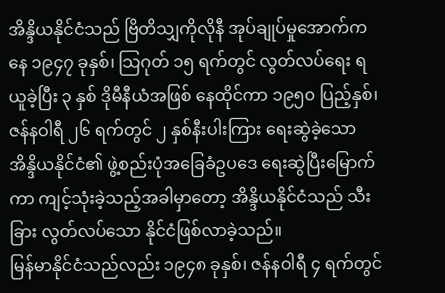အိန္ဒိယနိုင်ငံသည် ဗြိတိသျှကိုလိုနီ အုပ်ချုပ်မှုအောက်ကနေ ၁၉၄၇ ခုနှစ်၊ သြဂုတ် ၁၅ ရက်တွင် လွတ်လပ်ရေး ရယူခဲ့ပြီး ၃ နှစ် ဒိုမီနီယံအဖြစ် နေထိုင်ကာ ၁၉၅၀ ပြည့်နှစ်၊ ဇန်နဝါရီ ၂၆ ရက်တွင် ၂ နှစ်နီးပါးကြား ရေးဆွဲခဲ့သော အိန္ဒိယနိုင်ငံ၏ ဖွဲ့စည်းပုံအခြေခံဥပဒေ ရေးဆွဲပြီးမြောက်ကာ ကျင့်သုံးခဲ့သည့်အခါမှာတော့ အိန္ဒိယနိုင်ငံသည် သီးခြား လွတ်လပ်သော နိုင်ငံဖြစ်လာခဲ့သည်။
မြန်မာနိုင်ငံသည်လည်း ၁၉၄၈ ခုနှစ်၊ ဇန်နဝါရီ ၄ ရက်တွင်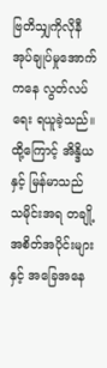ဗြတိသျှကိုလိုနီ အုပ်ချုပ်မှုအောက်ကနေ လွတ်လပ်ရေး ရယူခဲ့သည်။
ထို့ကြောင့် အိန္ဒိယနှင့် မြန်မာသည် သမိုင်းအရ တချို့ အစိတ်အပိုင်းများနှင့် အခြေအနေ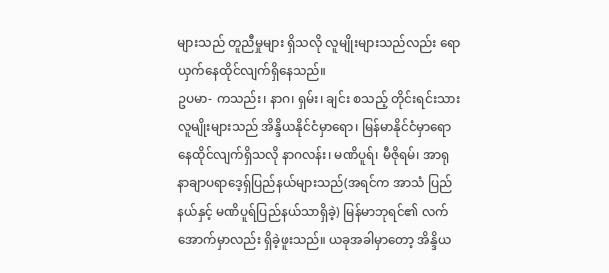များသည် တူညီမှုများ ရှိသလို လူမျိုးများသည်လည်း ရောယှက်နေထိုင်လျက်ရှိနေသည်။
ဥပမာ- ကသည်း၊ နာဂ၊ ရှမ်း၊ ချင်း စသည့် တိုင်းရင်းသား လူမျိုးများသည် အိန္ဒိယနိုင်ငံမှာရော၊ မြန်မာနိုင်ငံမှာရော နေထိုင်လျက်ရှိသလို နာဂလန်း၊ မဏိပူရ်၊ မီဇိုရမ်၊ အာရုနာချာပရာဒေ့ရှ်ပြည်နယ်များသည်(အရင်က အာသံ ပြည်နယ်နှင့် မဏိပူရ်ပြည်နယ်သာရှိခဲ့) မြန်မာဘုရင်၏ လက်အောက်မှာလည်း ရှိခဲ့ဖူးသည်။ ယခုအခါမှာတော့ အိန္ဒိယ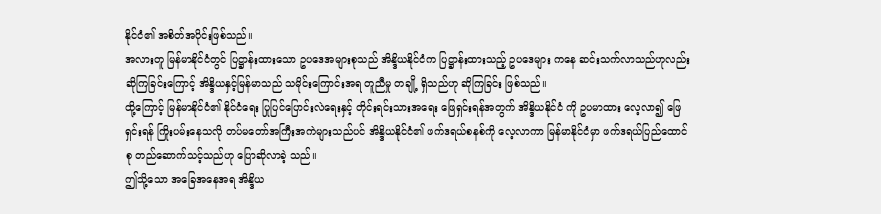နိုင်ငံ၏ အစိတ်အပိုင်းဖြစ်သည်။
အလားတူ မြန်မာနိုင်ငံတွင် ပြဋ္ဌာန်းထားသော ဥပဒေအများစုသည် အိန္ဒိယနိုင်ငံက ပြဋ္ဌာန်းထားသည့် ဥပဒေများ ကနေ ဆင်းသက်လာသည်ဟုလည်း ဆိုကြခြင်းကြောင့် အိန္ဒိယနှင့်မြန်မာသည် သမိုင်းကြောင်းအရ တူညီမှု တချို့ ရှိသည်ဟု ဆိုကြခြင်း ဖြစ်သည်။
ထို့ကြောင့် မြန်မာနိုင်ငံ၏ နိုင်ငံရေး ပြုပြင်ပြောင်းလဲရေးနှင့် တိုင်းရင်းသားအရေး ဖြေရှင်းရန်အတွက် အိန္ဒိယနိုင်ငံ ကို ဥပမာထား လေ့လာ၍ ဖြေရှင်းရန် ကြိုးပမ်းနေသလို တပ်မတော်အကြီးအကဲများသည်ပင် အိန္ဒိယနိုင်ငံ၏ ဖက်ဒရယ်စနစ်ကို လေ့လာကာ မြန်မာနိုင်ငံမှာ ဖက်ဒရယ်ပြည်ထောင်စု တည်ဆောက်သင့်သည်ဟု ပြောဆိုလာခဲ့ သည်။
ဤသို့သော အခြေအနေအရ အိန္ဒိယ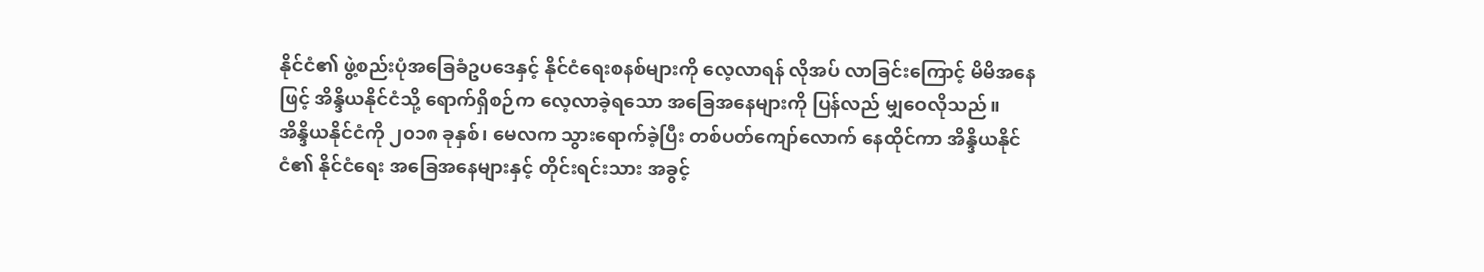နိုင်ငံ၏ ဖွဲ့စည်းပုံအခြေခံဥပဒေနှင့် နိုင်ငံရေးစနစ်များကို လေ့လာရန် လိုအပ် လာခြင်းကြောင့် မိမိအနေဖြင့် အိန္ဒိယနိုင်ငံသို့ ရောက်ရှိစဉ်က လေ့လာခဲ့ရသော အခြေအနေများကို ပြန်လည် မျှဝေလိုသည်။
အိန္ဒိယနိုင်ငံကို ၂၀၁၈ ခုနှစ်၊ မေလက သွားရောက်ခဲ့ပြီး တစ်ပတ်ကျော်လောက် နေထိုင်ကာ အိန္ဒိယနိုင်ငံ၏ နိုင်ငံရေး အခြေအနေများနှင့် တိုင်းရင်းသား အခွင့်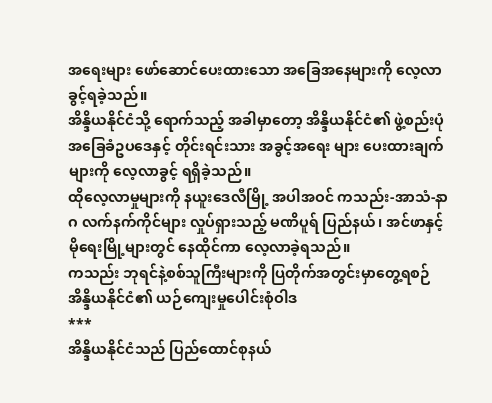အရေးများ ဖော်ဆောင်ပေးထားသော အခြေအနေများကို လေ့လာခွင့်ရခဲ့သည်။
အိန္ဒိယနိုင်ငံသို့ ရောက်သည့် အခါမှာတော့ အိန္ဒိယနိုင်ငံ၏ ဖွဲ့စည်းပုံအခြေခံဥပဒေနှင့် တိုင်းရင်းသား အခွင့်အရေး များ ပေးထားချက်များကို လေ့လာခွင့် ရရှိခဲ့သည်။
ထိုလေ့လာမှုများကို နယူးဒေလီမြို့ အပါအဝင် ကသည်း-အာသံ-နာဂ လက်နက်ကိုင်များ လှုပ်ရှားသည့် မဏိပူရ် ပြည်နယ်၊ အင်ဖာနှင့် မိုရေးမြို့များတွင် နေထိုင်ကာ လေ့လာခဲ့ရသည်။
ကသည်း ဘုရင်နဲ့စစ်သူကြီးများကို ပြတိုက်အတွင်းမှာတွေ့ရစဉ်
အိန္ဒိယနိုင်ငံ၏ ယဉ်ကျေးမှုပေါင်းစုံဝါဒ
***
အိန္ဒိယနိုင်ငံသည် ပြည်ထောင်စုနယ်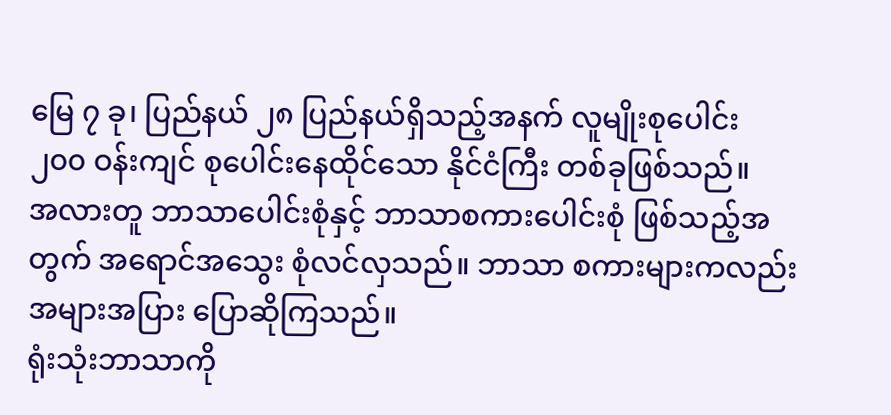မြေ ၇ ခု၊ ပြည်နယ် ၂၈ ပြည်နယ်ရှိသည့်အနက် လူမျိုးစုပေါင်း ၂၀၀ ဝန်းကျင် စုပေါင်းနေထိုင်သော နိုင်ငံကြီး တစ်ခုဖြစ်သည်။
အလားတူ ဘာသာပေါင်းစုံနှင့် ဘာသာစကားပေါင်းစုံ ဖြစ်သည့်အတွက် အရောင်အသွေး စုံလင်လှသည်။ ဘာသာ စကားများကလည်း အများအပြား ပြောဆိုကြသည်။
ရုံးသုံးဘာသာကို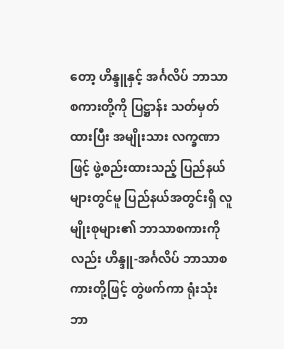တော့ ဟိန္ဒူနှင့် အင်္ဂလိပ် ဘာသာစကားတို့ကို ပြဋ္ဌာန်း သတ်မှတ်ထားပြီး အမျိုးသား လက္ခဏာ ဖြင့် ဖွဲ့စည်းထားသည့် ပြည်နယ်များတွင်မူ ပြည်နယ်အတွင်းရှိ လူမျိုးစုများ၏ ဘာသာစကားကိုလည်း ဟိန္ဒူ-အင်္ဂလိပ် ဘာသာစကားတို့ဖြင့် တွဲဖက်ကာ ရုံးသုံး ဘာ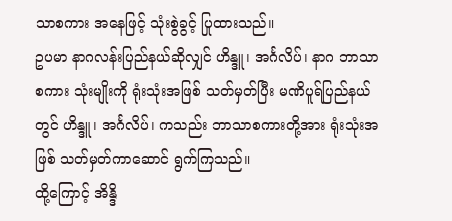သာစကား အနေဖြင့် သုံးစွဲခွင့် ပြုထားသည်။
ဥပမာ နာဂလန်းပြည်နယ်ဆိုလျှင် ဟိန္ဒူ၊ အင်္ဂလိပ်၊ နာဂ ဘာသာစကား သုံးမျိုးကို ရုံးသုံးအဖြစ် သတ်မှတ်ပြီး မဏိပူရ်ပြည်နယ်တွင် ဟိန္ဒူ၊ အင်္ဂလိပ်၊ ကသည်း ဘာသာစကားတို့အား ရုံးသုံးအဖြစ် သတ်မှတ်ကာဆောင် ရွက်ကြသည်။
ထို့ကြောင့် အိန္ဒိ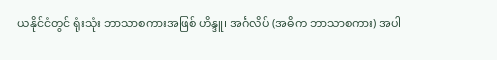ယနိုင်ငံတွင် ရုံးသုံး ဘာသာစကားအဖြစ် ဟိန္ဒူ၊ အင်္ဂလိပ် (အဓိက ဘာသာစကား) အပါ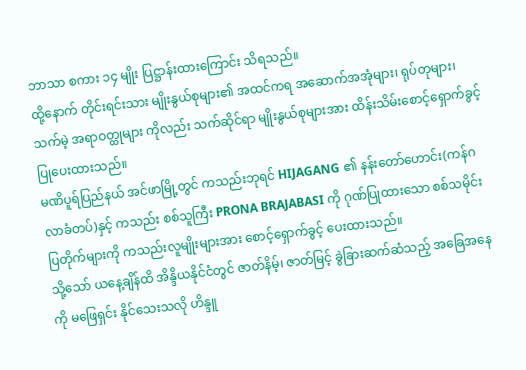ဘာသာ စကား ၁၄ မျိုး ပြဋ္ဌာန်းထားကြောင်း သိရသည်။
ထို့နောက် တိုင်းရင်းသား မျိုးနွယ်စုများ၏ အထင်ကရ အဆောက်အအုံများ၊ ရုပ်တုများ၊ သက်မဲ့ အရာဝတ္ထုများ ကိုလည်း သက်ဆိုင်ရာ မျိုးနွယ်စုများအား ထိန်းသိမ်းစောင့်ရှောက်ခွင့် ပြုပေးထားသည်။
မဏိပူရ်ပြည်နယ် အင်ဖာမြို့တွင် ကသည်းဘုရင် HIJAGANG ၏ နန်းတော်ဟောင်း(ကန်ဂလာခံတပ်)နှင့် ကသည်း စစ်သူကြီး PRONA BRAJABASI ကို ဂုဏ်ပြုထားသော စစ်သမိုင်းပြတိုက်များကို ကသည်းလူမျိုးများအား စောင့်ရှောက်ခွင့် ပေးထားသည်။
သို့သော် ယနေ့ချိန်ထိ အိန္ဒိယနိုင်ငံတွင် ဇာတ်နိမ့်၊ ဇာတ်မြင့် ခွဲခြားဆက်ဆံသည့် အခြေအနေကို မဖြေရှင်း နိုင်သေးသလို ဟိန္ဒူ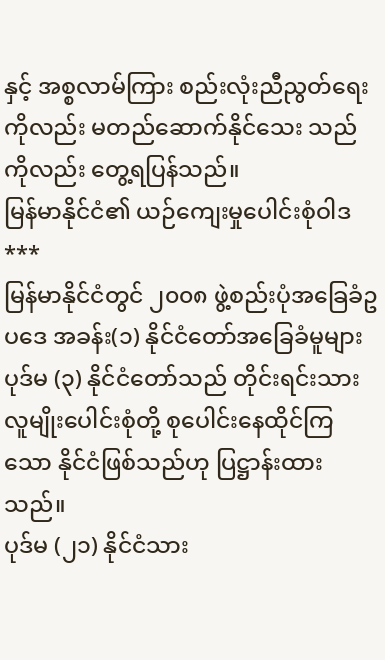နှင့် အစ္စလာမ်ကြား စည်းလုံးညီညွတ်ရေးကိုလည်း မတည်ဆောက်နိုင်သေး သည်ကိုလည်း တွေ့ရပြန်သည်။
မြန်မာနိုင်ငံ၏ ယဉ်ကျေးမှုပေါင်းစုံဝါဒ
***
မြန်မာနိုင်ငံတွင် ၂၀၀၈ ဖွဲ့စည်းပုံအခြေခံဥပဒေ အခန်း(၁) နိုင်ငံတော်အခြေခံမူများ ပုဒ်မ (၃) နိုင်ငံတော်သည် တိုင်းရင်းသား လူမျိုးပေါင်းစုံတို့ စုပေါင်းနေထိုင်ကြသော နိုင်ငံဖြစ်သည်ဟု ပြဋ္ဌာန်းထားသည်။
ပုဒ်မ (၂၁) နိုင်ငံသား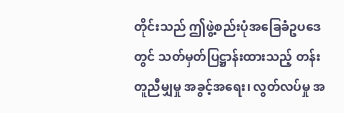တိုင်းသည် ဤဖွဲ့စည်းပုံအခြေခံဥပဒေတွင် သတ်မှတ်ပြဋ္ဌာန်းထားသည့် တန်းတူညီမျှမှု အခွင့်အရေး၊ လွတ်လပ်မှု အ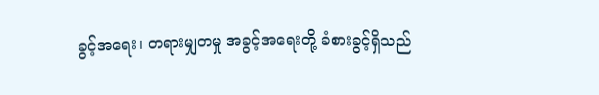ခွင့်အရေး၊ တရားမျှတမှု အခွင့်အရေးတို့ ခံစားခွင့်ရှိသည်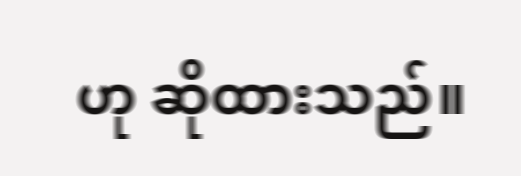ဟု ဆိုထားသည်။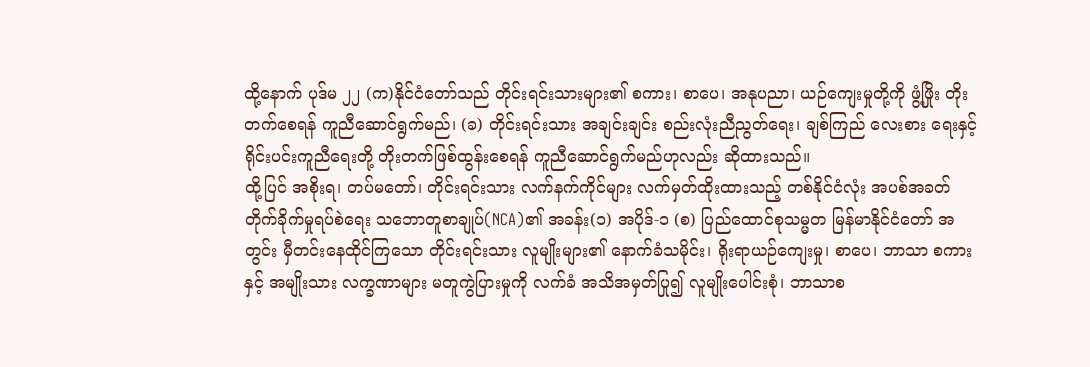ထို့နောက် ပုဒ်မ ၂၂ (က)နိုင်ငံတော်သည် တိုင်းရင်းသားများ၏ စကား၊ စာပေ၊ အနုပညာ၊ ယဉ်ကျေးမှုတို့ကို ဖွံ့ဖြိုး တိုးတက်စေရန် ကူညီဆောင်ရွက်မည်၊ (ခ) တိုင်းရင်းသား အချင်းချင်း စည်းလုံးညီညွတ်ရေး၊ ချစ်ကြည် လေးစား ရေးနှင့် ရိုင်းပင်းကူညီရေးတို့ တိုးတက်ဖြစ်ထွန်းစေရန် ကူညီဆောင်ရွက်မည်ဟုလည်း ဆိုထားသည်။
ထို့ပြင် အစိုးရ၊ တပ်မတော်၊ တိုင်းရင်းသား လက်နက်ကိုင်များ လက်မှတ်ထိုးထားသည့် တစ်နိုင်ငံလုံး အပစ်အခတ် တိုက်ခိုက်မှုရပ်စဲရေး သဘောတူစာချုပ်(NCA)၏ အခန်း(၁) အပိုဒ်-၁ (စ) ပြည်ထောင်စုသမ္မတ မြန်မာနိုင်ငံတော် အတွင်း မှီတင်းနေထိုင်ကြသော တိုင်းရင်းသား လူမျိုးများ၏ နောက်ခံသမိုင်း၊ ရိုးရာယဉ်ကျေးမှု၊ စာပေ၊ ဘာသာ စကားနှင့် အမျိုးသား လက္ခဏာများ မတူကွဲပြားမှုကို လက်ခံ အသိအမှတ်ပြု၍ လူမျိုးပေါင်းစုံ၊ ဘာသာစ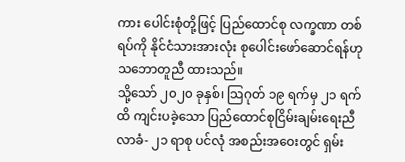ကား ပေါင်းစုံတို့ဖြင့် ပြည်ထောင်စု လက္ခဏာ တစ်ရပ်ကို နိုင်ငံသားအားလုံး စုပေါင်းဖော်ဆောင်ရန်ဟု သဘောတူညီ ထားသည်။
သို့သော် ၂၀၂၀ ခုနှစ်၊ သြဂုတ် ၁၉ ရက်မှ ၂၁ ရက်ထိ ကျင်းပခဲ့သော ပြည်ထောင်စုငြိမ်းချမ်းရေးညီလာခံ- ၂၁ ရာစု ပင်လုံ အစည်းအဝေးတွင် ရှမ်း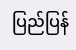ပြည်ပြန်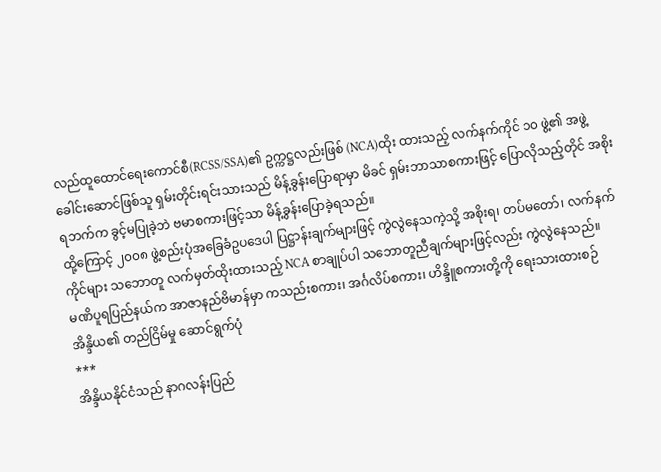လည်ထူထောင်ရေးကောင်စီ(RCSS/SSA)၏ ဥက္ကဋ္ဌလည်းဖြစ် (NCA)ထိုး ထားသည့် လက်နက်ကိုင် ၁၀ ဖွဲ့၏ အဖွဲ့ခေါင်းဆောင်ဖြစ်သူ ရှမ်းတိုင်းရင်းသားသည် မိန့်ခွန်းပြောရာမှာ မိခင် ရှမ်းဘာသာစကားဖြင့် ပြောလိုသည့်တိုင် အစိုးရဘက်က ခွင့်မပြုခဲ့ဘဲ ဗမာစကားဖြင့်သာ မိန့်ခွန်းပြောခဲ့ရသည်။
ထို့ကြောင့် ၂၀၀၈ ဖွဲ့စည်းပုံအခြေခံဥပဒေပါ ပြဋ္ဌာန်းချက်များဖြင့် ကွဲလွဲနေသကဲ့သို့ အစိုးရ၊ တပ်မတော်၊ လက်နက် ကိုင်များ သဘောတူ လက်မှတ်ထိုးထားသည့် NCA စာချုပ်ပါ သဘောတူညီချက်များဖြင့်လည်း ကွဲလွဲနေသည်။
မဏိပူရပြည်နယ်က အာဇာနည်ဗိမာန်မှာ ကသည်းစကား၊ အင်္ဂလိပ်စကား၊ ဟိန္ဒိူစကားတို့ကို ရေးသားထားစဉ်
အိန္ဒိယ၏ တည်ငြိမ်မှု ဆောင်ရွက်ပုံ
***
အိန္ဒိယနိုင်ငံသည် နာဂလန်းပြည်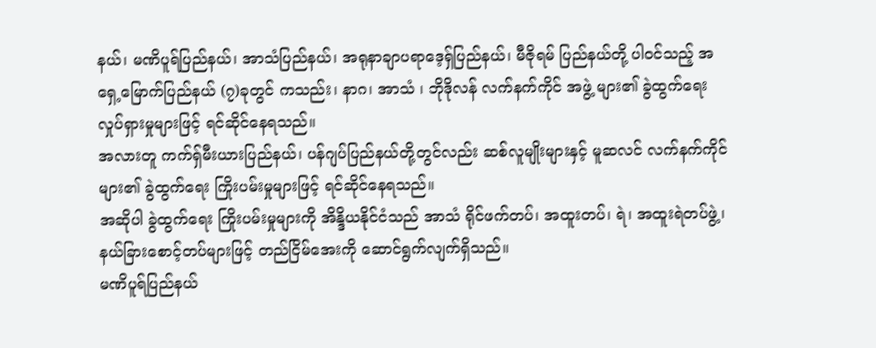နယ်၊ မဏိပူရ်ပြည်နယ်၊ အာသံပြည်နယ်၊ အရုနာချာပရာဒေ့ရှ်ပြည်နယ်၊ မီဇိုရမ် ပြည်နယ်တို့ ပါဝင်သည့် အရှေ့မြောက်ပြည်နယ် (၇)ခုတွင် ကသည်း၊ နာဂ၊ အာသံ ၊ ဘိုဒိုလန် လက်နက်ကိုင် အဖွဲ့ များ၏ ခွဲထွက်ရေး လှုပ်ရှားမှုများဖြင့် ရင်ဆိုင်နေရသည်။
အလားတူ ကက်ရှ်မီးယားပြည်နယ်၊ ပန်ဂျပ်ပြည်နယ်တို့တွင်လည်း ဆစ်လူမျိုးများနှင့် မူဆလင် လက်နက်ကိုင် များ၏ ခွဲထွက်ရေး ကြိုးပမ်းမှုများဖြင့် ရင်ဆိုင်နေရသည်။
အဆိုပါ ခွဲထွက်ရေး ကြိုးပမ်းမှုများကို အိန္ဒိယနိုင်ငံသည် အာသံ ရိုင်ဖက်တပ်၊ အထူးတပ်၊ ရဲ၊ အထူးရဲတပ်ဖွဲ့၊ နယ်ခြားစောင့်တပ်များဖြင့် တည်ငြိမ်အေးကို ဆောင်ရွက်လျက်ရှိသည်။
မဏိပူရ်ပြည်နယ်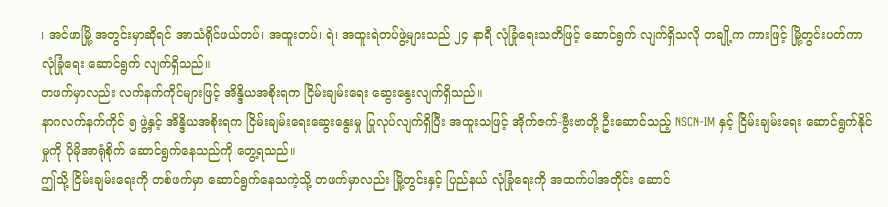၊ အင်ဖာမြို့ အတွင်းမှာဆိုရင် အာသံရိုင်ဖယ်တပ်၊ အထူးတပ်၊ ရဲ၊ အထူးရဲတပ်ဖွဲ့များသည် ၂၄ နာရီ လုံခြုံရေးသတိဖြင့် ဆောင်ရွက် လျက်ရှိသလို တချို့က ကားဖြင့် မြို့တွင်းပတ်ကာ လုံခြုံရေး ဆောင်ရွက် လျက်ရှိသည်။
တဖက်မှာလည်း လက်နက်ကိုင်များဖြင့် အိန္ဒိယအစိုးရက ငြိမ်းချမ်းရေး ဆွေးနွေးလျက်ရှိသည်။
နာဂလက်နက်ကိုင် ၅ ဖွဲ့နှင့် အိန္ဒိယအစိုးရက ငြိမ်းချမ်းရေးဆွေးနွေးမှု ပြုလုပ်လျက်ရှိပြီး အထူးသဖြင့် အိုက်ဇက်-ဗွီးဗာတို့ ဦးဆောင်သည့် NSCN-IM နှင့် ငြိမ်းချမ်းရေး ဆောင်ရွက်နိုင်မှုကို ပိုမိုအာရုံစိုက် ဆောင်ရွက်နေသည်ကို တွေ့ရသည်။
ဤသို့ ငြိမ်းချမ်းရေးကို တစ်ဖက်မှာ ဆောင်ရွက်နေသကဲ့သို့ တဖက်မှာလည်း မြို့တွင်းနှင့် ပြည်နယ် လုံခြုံရေးကို အထက်ပါအတိုင်း ဆောင်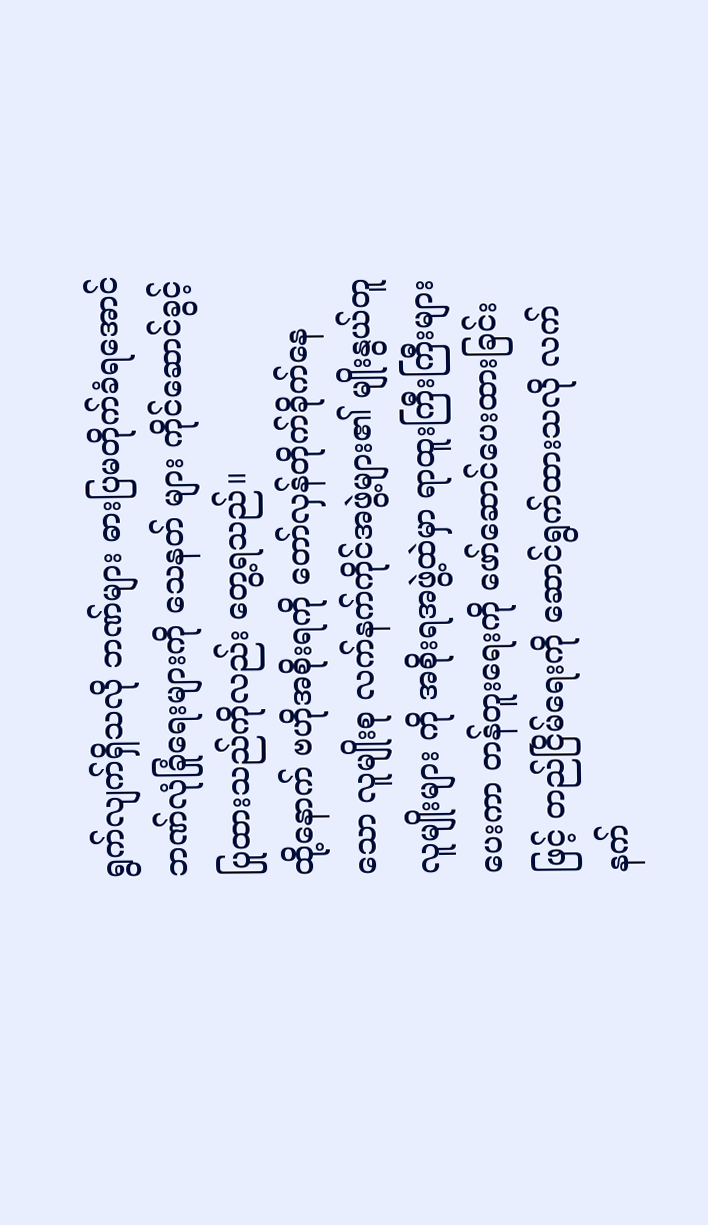ရွက်လျက်ရှိသလို ဘဏ်များ ဓားပြမတိုက်ခံရအောင် ဘဏ်လုံခြုံရေးများကို သေနတ် များ ကိုင်ဆောင်ခွင့် ပြုထားသည်ကိုလည်း တွေ့ရသည်။
ထို့နောက် ဗဟိုအစိုးရကို တော်လှန်တိုက်ခိုက်နေသော လူမျိုးစု လက်နက်ကိုင်အဖွဲ့များ၏ မျိုးနွယ်တူ လူမျိုးများ ကို အစိုးရအဖွဲ့ထဲမှာ ရာထူးကြီးကြီးများပေးကာ တန်တူးရေးကို ဖော်ဆောင်ပေးထားခြင်းဖြင့် တည်ငြိမ်ရေးကို ဆောင်ရွက်ထားသလို လက်နက်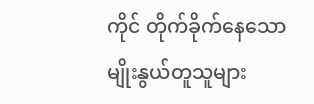ကိုင် တိုက်ခိုက်နေသော မျိုးနွယ်တူသူများ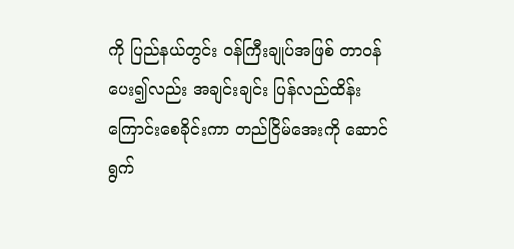ကို ပြည်နယ်တွင်း ဝန်ကြီးချုပ်အဖြစ် တာဝန်ပေး၍လည်း အချင်းချင်း ပြန်လည်ထိန်းကြောင်းစေခိုင်းကာ တည်ငြိမ်အေးကို ဆောင်ရွက်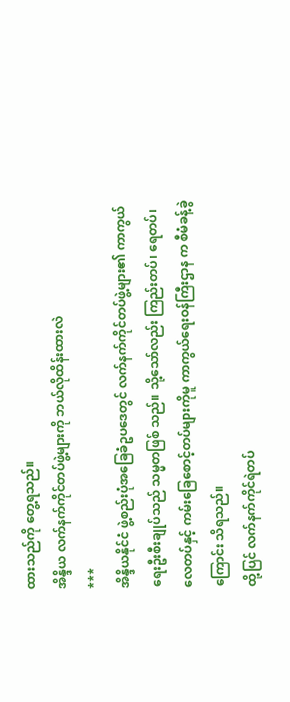ထားသည်ကို တွေ့ရသည်။
အိန္ဒိယ လက်နက်ကိုင်တပ်ဖွဲ့များကို ဘယ်လိုထိန်းထားလဲ
***
အိန္ဒိယနိုင်ငံ ဖွဲ့စည်းပုံအခြေခံဥပဒေတွင် လက်နက်ကိုင်တပ်ဖွဲ့များ၏ ကာကွယ်ရေးဦးစီးချုပ်သည် သမ္မတဖြစ် သည်။ သို့သော်လည်း ကြည်းတပ်၊ ရေတပ်၊ လေတပ်နှင့် ကမ်းခြေစောင့်တပ်များကိုမူ ကာကွယ်ရေးဝန်ကြီးဌာန က စီမံခန့်ခွဲကြောင်း သိရသည်။
ထို့ပြင် လက်နက်ကိုင်ရဲတပ်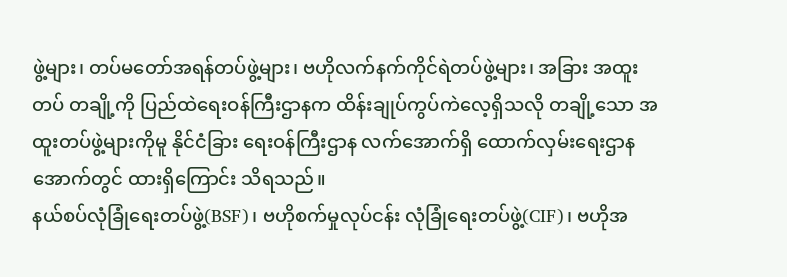ဖွဲ့များ၊ တပ်မတော်အရန်တပ်ဖွဲ့များ၊ ဗဟိုလက်နက်ကိုင်ရဲတပ်ဖွဲ့များ၊ အခြား အထူး တပ် တချို့ကို ပြည်ထဲရေးဝန်ကြီးဌာနက ထိန်းချုပ်ကွပ်ကဲလေ့ရှိသလို တချို့သော အထူးတပ်ဖွဲ့များကိုမူ နိုင်ငံခြား ရေးဝန်ကြီးဌာန လက်အောက်ရှိ ထောက်လှမ်းရေးဌာနအောက်တွင် ထားရှိကြောင်း သိရသည်။
နယ်စပ်လုံခြုံရေးတပ်ဖွဲ့(BSF)၊ ဗဟိုစက်မှုလုပ်ငန်း လုံခြုံရေးတပ်ဖွဲ့(CIF)၊ ဗဟိုအ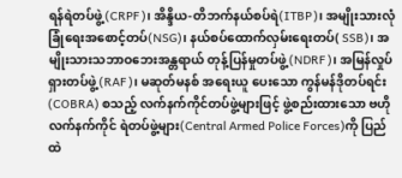ရန်ရဲတပ်ဖွဲ့(CRPF)၊ အိန္ဒိယ-တိဘက်နယ်စပ်ရဲ(ITBP)၊ အမျိုးသားလုံခြုံရေးအစောင့်တပ်(NSG)၊ နယ်စပ်ထောက်လှမ်းရေးတပ်( SSB)၊ အမျိုးသားသဘာဝဘေးအန္တရာယ် တုန့်ပြန်မှုတပ်ဖွဲ့(NDRF)၊ အမြန်လှုပ်ရှားတပ်ဖွဲ့(RAF)၊ မဆုတ်မနစ် အရေးယူ ပေးသော ကွန်မန်ဒိုတပ်ရင်း(COBRA) စသည့် လက်နက်ကိုင်တပ်ဖွဲ့များဖြင့် ဖွဲ့စည်းထားသော ဗဟို လက်နက်ကိုင် ရဲတပ်ဖွဲ့များ(Central Armed Police Forces)ကို ပြည်ထဲ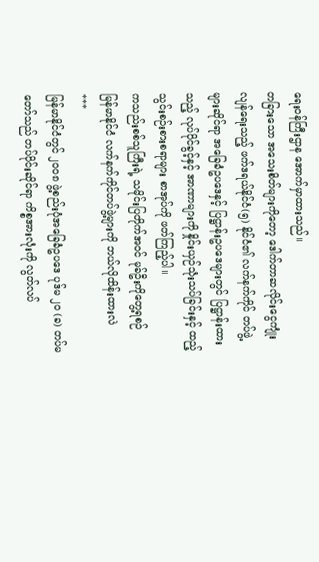ရေးဝန်ကြီးဌာန အောက်မှာထားသည်။
တခြားသော အသေးစိတ်များကိုတော့ ဒေါက်တာဆလိုင်းငွေကျုံးလျန်ရေးသည့် ဖက်ဒရယ်နိုင်ငံ(၅) နိုင်ငံ၏ လက်နက်ကိုင် တပ်ဖွဲ့များဆိုင်ရာ အခြေခံဥပဒေနှင့် ပြဋ္ဌာန်းဥပဒေများတွင် ပြဋ္ဌာန်းထားသည့် လုပ်ပိုင်ခွင့်နှင့် အာဏာများကို နှိုင်းယှဉ်သုံးသပ်ခြင်းနှင့် ထည့်သွင်းစဉ်းစားစရာများ စာအုပ်ကို ဖတ်ကြည့်ပါ။
ကသည်းစစ်သူကြီးရဲ့ သမိုင်းပြတိုက်အဝင် မုခ်ဦးကိုတွေ့ရစဉ်
မြန်မာနိုင်ငံ လက်နက်ကိုင်တပ်ဖွဲ့များကို ဘယ်လိုထိန်းထားလဲ
***
မြန်မာနိုင်ငံတွင် ၂၀၀၈ ဖွဲ့စည်းပုံအခြေခံဥပဒေ ပုဒ်မ ၂၀ (ခ) တပ်မတော်သည် တပ်ပိုင်းဆိုင်ရာ ကိစ္စအားလုံးကို လွတ်လပ်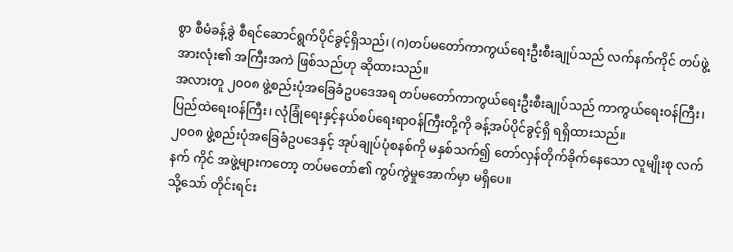စွာ စီမံခန့်ခွဲ စီရင်ဆောင်ရွက်ပိုင်ခွင့်ရှိသည်၊ (ဂ)တပ်မတော်ကာကွယ်ရေးဦးစီးချုပ်သည် လက်နက်ကိုင် တပ်ဖွဲ့ အားလုံး၏ အကြီးအကဲ ဖြစ်သည်ဟု ဆိုထားသည်။
အလားတူ ၂၀၀၈ ဖွဲ့စည်းပုံအခြေခံဥပဒေအရ တပ်မတော်ကာကွယ်ရေးဦးစီးချုပ်သည် ကာကွယ်ရေးဝန်ကြီး၊ ပြည်ထဲရေးဝန်ကြီး၊ လုံခြုံရေးနှင့်နယ်စပ်ရေးရာဝန်ကြီးတို့ကို ခန့်အပ်ပိုင်ခွင့်ရှိ ရရှိထားသည်။
၂၀၀၈ ဖွဲ့စည်းပုံအခြေခံဥပဒေနှင့် အုပ်ချုပ်ပုံစနစ်ကို မနှစ်သက်၍ တော်လှန်တိုက်ခိုက်နေသော လူမျိုးစု လက်နက် ကိုင် အဖွဲ့များကတော့ တပ်မတော်၏ ကွပ်ကွဲမှုအောက်မှာ မရှိပေ။
သို့သော် တိုင်းရင်း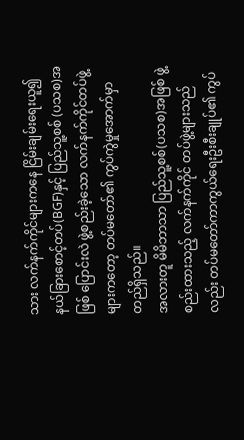သား လက်နက်ကိုင်များကနေ ငြိမ်းချမ်းရေးယူ၍ နယ်ခြားစောင့်တပ်(BGF)နှင့် ပြည်သူ့စစ် (ပသစ)အဖြစ် ပြောင်းလဲ ဖွဲ့စည်းခဲ့သော လက်နက်ကိုင်တပ်ဖွဲ့များကတော့ တပ်မတော်၏ ကွပ်ကွဲမှုအောက်မှာ တည်ရှိသည်။
အလားတူ မိမိဘာသာ ပြည်သူ့စစ်(ပသစ)အဖြစ် ဖွဲ့စည်းထားသည့် လက်နက်ကိုင် တပ်ဖွဲ့များသည်လည်း တပ်မတော်ကာကွယ်ရေးဦးစီးချုပ်၏ ကွပ်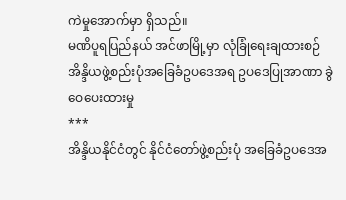ကဲမှုအောက်မှာ ရှိသည်။
မဏိပူရပြည်နယ် အင်ဖာမြို့မှာ လုံခြုံရေးချထားစဉ်
အိန္ဒိယဖွဲ့စည်းပုံအခြေခံဥပဒေအရ ဥပဒေပြုအာဏာ ခွဲဝေပေးထားမှု
***
အိန္ဒိယနိုင်ငံတွင် နိုင်ငံတော်ဖွဲ့စည်းပုံ အခြေခံဥပဒေအ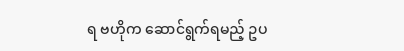ရ ဗဟိုက ဆောင်ရွက်ရမည့် ဥပ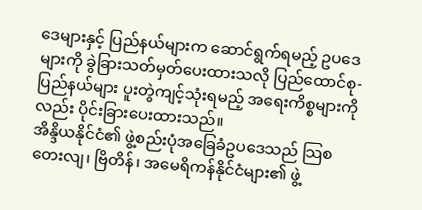ဒေများနှင့် ပြည်နယ်များက ဆောင်ရွက်ရမည့် ဥပဒေများကို ခွဲခြားသတ်မှတ်ပေးထားသလို ပြည်ထောင်စု-ပြည်နယ်များ ပူးတွဲကျင့်သုံးရမည့် အရေးကိစ္စများကိုလည်း ပိုင်းခြားပေးထားသည်။
အိန္ဒိယနိုင်ငံ၏ ဖွဲ့စည်းပုံအခြေခံဥပဒေသည် သြစတေးလျ၊ ဗြိတိန်၊ အမေရိကန်နိုင်ငံများ၏ ဖွဲ့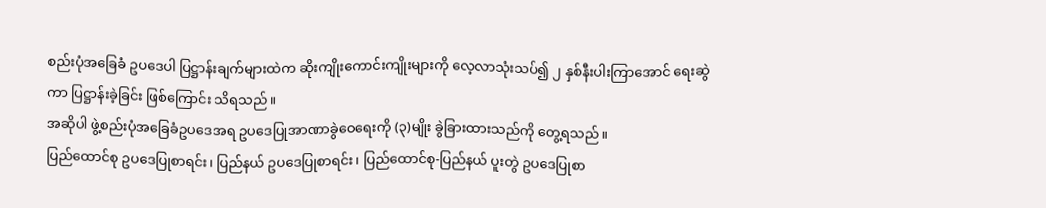စည်းပုံအခြေခံ ဥပဒေပါ ပြဋ္ဌာန်းချက်များထဲက ဆိုးကျိုးကောင်းကျိုးများကို လေ့လာသုံးသပ်၍ ၂ နှစ်နီးပါးကြာအောင် ရေးဆွဲကာ ပြဋ္ဌာန်းခဲ့ခြင်း ဖြစ်ကြောင်း သိရသည်။
အဆိုပါ ဖွဲ့စည်းပုံအခြေခံဥပဒေအရ ဥပဒေပြုအာဏာခွဲဝေရေးကို (၃)မျိုး ခွဲခြားထားသည်ကို တွေ့ရသည်။
ပြည်ထောင်စု ဥပဒေပြုစာရင်း၊ ပြည်နယ် ဥပဒေပြုစာရင်း၊ ပြည်ထောင်စု-ပြည်နယ် ပူးတွဲ ဥပဒေပြုစာ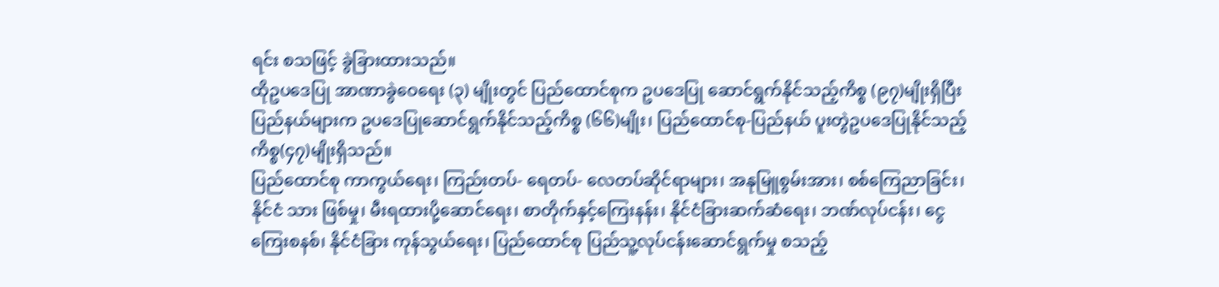ရင်း စသဖြင့် ခွဲခြားထားသည်။
ထိုဥပဒေပြု အာဏာခွဲဝေရေး (၃) မျိုးတွင် ပြည်ထောင်စုက ဥပဒေပြု ဆောင်ရွက်နိုင်သည့်ကိစ္စ (၉၇)မျိုးရှိပြီး ပြည်နယ်များက ဥပဒေပြုဆောင်ရွက်နိုင်သည့်ကိစ္စ (၆၆)မျိုး၊ ပြည်ထောင်စု-ပြည်နယ် ပူးတွဲဥပဒေပြုနိုင်သည့် ကိစ္စ(၄၇)မျိုးရှိသည်။
ပြည်ထောင်စု ကာကွယ်ရေး၊ ကြည်းတပ်- ရေတပ်- လေတပ်ဆိုင်ရာများ၊ အနုမြူစွမ်းအား၊ စစ်ကြေညာခြင်း၊ နိုင်ငံ သား ဖြစ်မှု၊ မီးရထားပို့ဆောင်ရေး၊ စာတိုက်နှင့်ကြေးနန်း၊ နိုင်ငံခြားဆက်ဆံရေး၊ ဘဏ်လုပ်ငန်း၊ ငွေကြေးစနစ်၊ နိုင်ငံခြား ကုန်သွယ်ရေး၊ ပြည်ထောင်စု ပြည်သူ့လုပ်ငန်းဆောင်ရွက်မှု စသည့်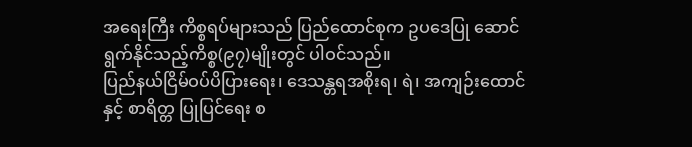အရေးကြီး ကိစ္စရပ်များသည် ပြည်ထောင်စုက ဥပဒေပြု ဆောင်ရွက်နိုင်သည့်ကိစ္စ(၉၇)မျိုးတွင် ပါဝင်သည်။
ပြည်နယ်ငြိမ်ဝပ်ပိပြားရေး၊ ဒေသန္တရအစိုးရ၊ ရဲ၊ အကျဉ်းထောင်နှင့် စာရိတ္တ ပြုပြင်ရေး စ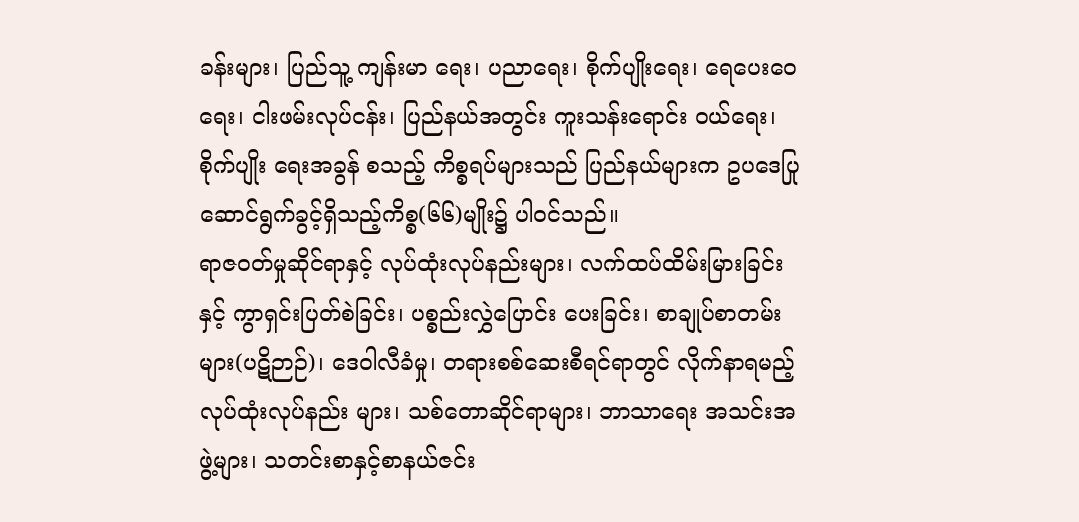ခန်းများ၊ ပြည်သူ့ ကျန်းမာ ရေး၊ ပညာရေး၊ စိုက်ပျိုးရေး၊ ရေပေးဝေရေး၊ ငါးဖမ်းလုပ်ငန်း၊ ပြည်နယ်အတွင်း ကူးသန်းရောင်း ဝယ်ရေး၊ စိုက်ပျိုး ရေးအခွန် စသည့် ကိစ္စရပ်များသည် ပြည်နယ်များက ဥပဒေပြု ဆောင်ရွက်ခွင့်ရှိသည့်ကိစ္စ(၆၆)မျိုး၌ ပါဝင်သည်။
ရာဇဝတ်မှုဆိုင်ရာနှင့် လုပ်ထုံးလုပ်နည်းများ၊ လက်ထပ်ထိမ်းမြားခြင်းနှင့် ကွာရှင်းပြတ်စဲခြင်း၊ ပစ္စည်းလွှဲပြောင်း ပေးခြင်း၊ စာချုပ်စာတမ်းများ(ပဋိဉာဉ်)၊ ဒေဝါလီခံမှု၊ တရားစစ်ဆေးစီရင်ရာတွင် လိုက်နာရမည့် လုပ်ထုံးလုပ်နည်း များ၊ သစ်တောဆိုင်ရာများ၊ ဘာသာရေး အသင်းအဖွဲ့များ၊ သတင်းစာနှင့်စာနယ်ဇင်း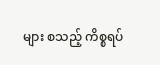များ စသည့် ကိစ္စရပ်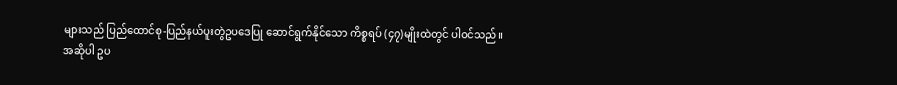များသည် ပြည်ထောင်စု-ပြည်နယ်ပူးတွဲဥပဒေပြု ဆောင်ရွက်နိုင်သော ကိစ္စရပ် (၄၇)မျိုးထဲတွင် ပါဝင်သည်။
အဆိုပါ ဥပ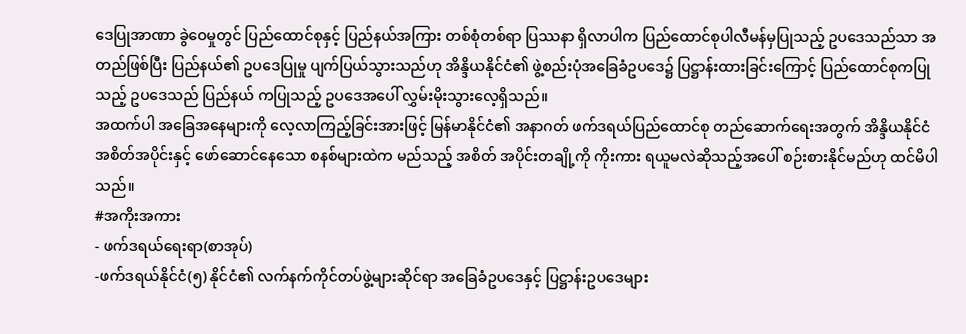ဒေပြုအာဏာ ခွဲဝေမှုတွင် ပြည်ထောင်စုနှင့် ပြည်နယ်အကြား တစ်စုံတစ်ရာ ပြဿနာ ရှိလာပါက ပြည်ထောင်စုပါလီမန်မှပြုသည့် ဥပဒေသည်သာ အတည်ဖြစ်ပြီး ပြည်နယ်၏ ဥပဒေပြုမှု ပျက်ပြယ်သွားသည်ဟု အိန္ဒိယနိုင်ငံ၏ ဖွဲ့စည်းပုံအခြေခံဥပဒေ၌ ပြဋ္ဌာန်းထားခြင်းကြောင့် ပြည်ထောင်စုကပြုသည့် ဥပဒေသည် ပြည်နယ် ကပြုသည့် ဥပဒေအပေါ် လွှမ်းမိုးသွားလေ့ရှိသည်။
အထက်ပါ အခြေအနေများကို လေ့လာကြည့်ခြင်းအားဖြင့် မြန်မာနိုင်ငံ၏ အနာဂတ် ဖက်ဒရယ်ပြည်ထောင်စု တည်ဆောက်ရေးအတွက် အိန္ဒိယနိုင်ငံ အစိတ်အပိုင်းနှင့် ဖော်ဆောင်နေသော စနစ်များထဲက မည်သည့် အစိတ် အပိုင်းတချို့ကို ကိုးကား ရယူမလဲဆိုသည့်အပေါ် စဉ်းစားနိုင်မည်ဟု ထင်မိပါသည်။
#အကိုးအကား
- ဖက်ဒရယ်ရေးရာ(စာအုပ်)
-ဖက်ဒရယ်နိုင်ငံ(၅) နိုင်ငံ၏ လက်နက်ကိုင်တပ်ဖွဲ့များဆိုင်ရာ အခြေခံဥပဒေနှင့် ပြဋ္ဌာန်းဥပဒေများ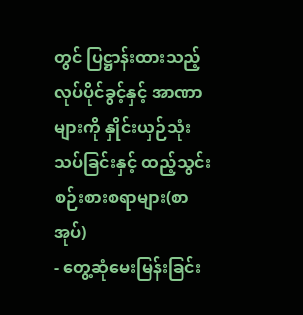တွင် ပြဋ္ဌာန်းထားသည့် လုပ်ပိုင်ခွင့်နှင့် အာဏာများကို နှိုင်းယှဉ်သုံးသပ်ခြင်းနှင့် ထည့်သွင်းစဉ်းစားစရာများ(စာအုပ်)
- တွေ့ဆုံမေးမြန်းခြင်း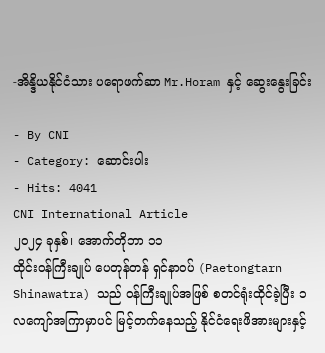-အိန္ဒိယနိုင်ငံသား ပရောဖက်ဆာ Mr.Horam နှင့် ဆွေးနွေးခြင်း

- By CNI
- Category: ဆောင်းပါး
- Hits: 4041
CNI International Article
၂၀၂၄ ခုနှစ်၊ အောက်တိုဘာ ၁၁
ထိုင်းဝန်ကြီးချုပ် ပေတုန်တန် ရှင်နာဝပ် (Paetongtarn Shinawatra) သည် ဝန်ကြီးချုပ်အဖြစ် စတင်ရုံးထိုင်ခဲ့ပြီး ၁ လကျော်အကြာမှာပင် မြင့်တက်နေသည့် နိုင်ငံရေးဖိအားများနှင့်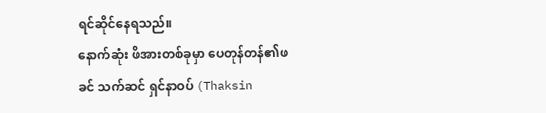ရင်ဆိုင်နေရသည်။
နောက်ဆုံး ဖိအားတစ်ခုမှာ ပေတုန်တန်၏ဖခင် သက်ဆင် ရှင်နာဝပ် (Thaksin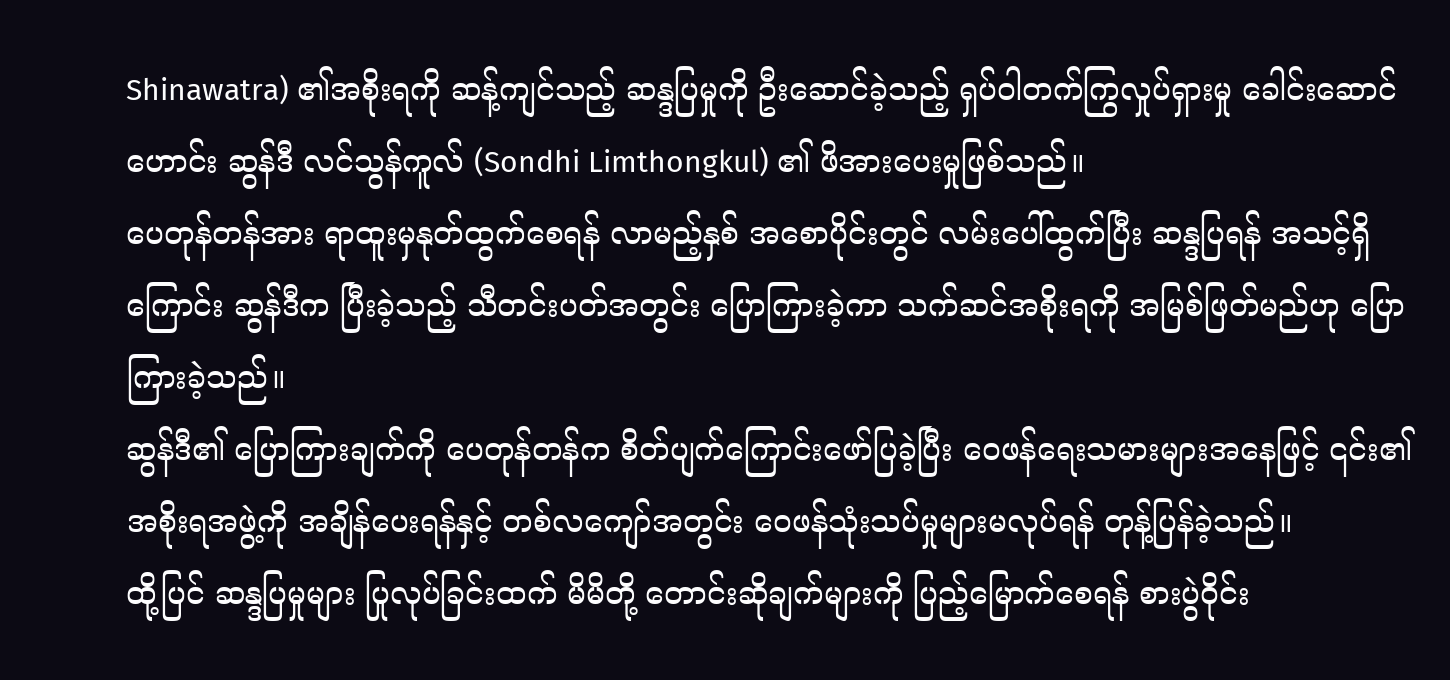Shinawatra) ၏အစိုးရကို ဆန့်ကျင်သည့် ဆန္ဒပြမှုကို ဦးဆောင်ခဲ့သည့် ရှပ်ဝါတက်ကြွလှုပ်ရှားမှု ခေါင်းဆောင်ဟောင်း ဆွန်ဒီ လင်သွန်ကူလ် (Sondhi Limthongkul) ၏ ဖိအားပေးမှုဖြစ်သည်။
ပေတုန်တန်အား ရာထူးမှနုတ်ထွက်စေရန် လာမည့်နှစ် အစောပိုင်းတွင် လမ်းပေါ်ထွက်ပြီး ဆန္ဒပြရန် အသင့်ရှိ ကြောင်း ဆွန်ဒီက ပြီးခဲ့သည့် သီတင်းပတ်အတွင်း ပြောကြားခဲ့ကာ သက်ဆင်အစိုးရကို အမြစ်ဖြတ်မည်ဟု ပြောကြားခဲ့သည်။
ဆွန်ဒီ၏ ပြောကြားချက်ကို ပေတုန်တန်က စိတ်ပျက်ကြောင်းဖော်ပြခဲ့ပြီး ဝေဖန်ရေးသမားများအနေဖြင့် ၎င်း၏ အစိုးရအဖွဲ့ကို အချိန်ပေးရန်နှင့် တစ်လကျော်အတွင်း ဝေဖန်သုံးသပ်မှုများမလုပ်ရန် တုန့်ပြန်ခဲ့သည်။
ထို့ပြင် ဆန္ဒပြမှုများ ပြုလုပ်ခြင်းထက် မိမိတို့ တောင်းဆိုချက်များကို ပြည့်မြောက်စေရန် စားပွဲဝိုင်း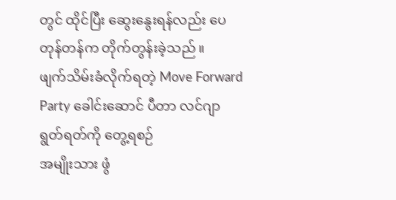တွင် ထိုင်ပြီး ဆွေးနွေးရန်လည်း ပေတုန်တန်က တိုက်တွန်းခဲ့သည်။
ဖျက်သိမ်းခံလိုက်ရတဲ့ Move Forward Party ခေါင်းဆောင် ပီတာ လင်ဂျာရွတ်ရတ်ကို တွေ့ရစဉ်
အမျိုးသား ဖွံ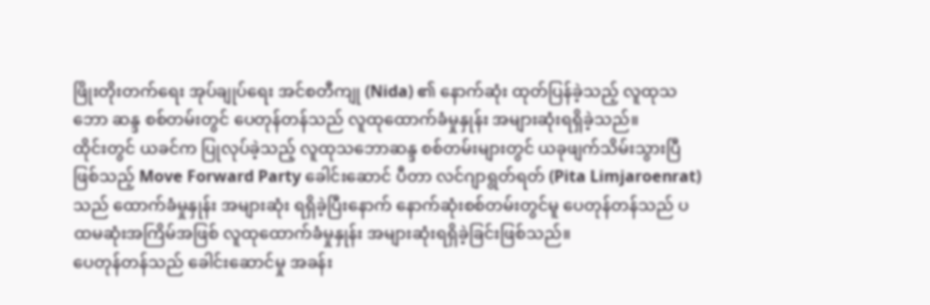ဖြိုးတိုးတက်ရေး အုပ်ချုပ်ရေး အင်စတီကျု (Nida) ၏ နောက်ဆုံး ထုတ်ပြန်ခဲ့သည့် လူထုသဘော ဆန္ဒ စစ်တမ်းတွင် ပေတုန်တန်သည် လူထုထောက်ခံမှုနှုန်း အများဆုံးရရှိခဲ့သည်။
ထိုင်းတွင် ယခင်က ပြုလုပ်ခဲ့သည့် လူထုသဘောဆန္ဒ စစ်တမ်းများတွင် ယခုဖျက်သိမ်းသွားပြီဖြစ်သည့် Move Forward Party ခေါင်းဆောင် ပီတာ လင်ဂျာရွတ်ရတ် (Pita Limjaroenrat) သည် ထောက်ခံမှုနှုန်း အများဆုံး ရရှိခဲ့ပြီးနောက် နောက်ဆုံးစစ်တမ်းတွင်မူ ပေတုန်တန်သည် ပထမဆုံးအကြိမ်အဖြစ် လူထုထောက်ခံမှုနှုန်း အများဆုံးရရှိခဲ့ခြင်းဖြစ်သည်။
ပေတုန်တန်သည် ခေါင်းဆောင်မှု အခန်း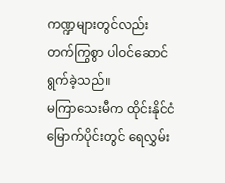ကဏ္ဍများတွင်လည်း တက်ကြွစွာ ပါဝင်ဆောင်ရွက်ခဲ့သည်။
မကြာသေးမီက ထိုင်းနိုင်ငံမြောက်ပိုင်းတွင် ရေလွှမ်း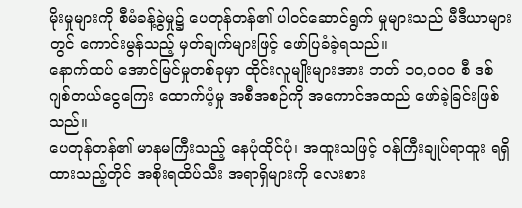မိုးမှုများကို စီမံခန့်ခွဲမှု၌ ပေတုန်တန်၏ ပါဝင်ဆောင်ရွက် မှုများသည် မီဒီယာများတွင် ကောင်းမွန်သည့် မှတ်ချက်များဖြင့် ဖော်ပြခံခဲ့ရသည်။
နောက်ထပ် အောင်မြင်မှုတစ်ခုမှာ ထိုင်းလူမျိုးများအား ဘတ် ၁၀,၀၀၀ စီ ဒစ်ဂျစ်တယ်ငွေကြေး ထောက်ပံ့မှု အစီအစဉ်ကို အကောင်အထည် ဖော်ခဲ့ခြင်းဖြစ်သည်။
ပေတုန်တန်၏ မာနမကြီးသည့် နေပုံထိုင်ပုံ၊ အထူးသဖြင့် ဝန်ကြီးချုပ်ရာထူး ရရှိထားသည့်တိုင် အစိုးရထိပ်သီး အရာရှိများကို လေးစား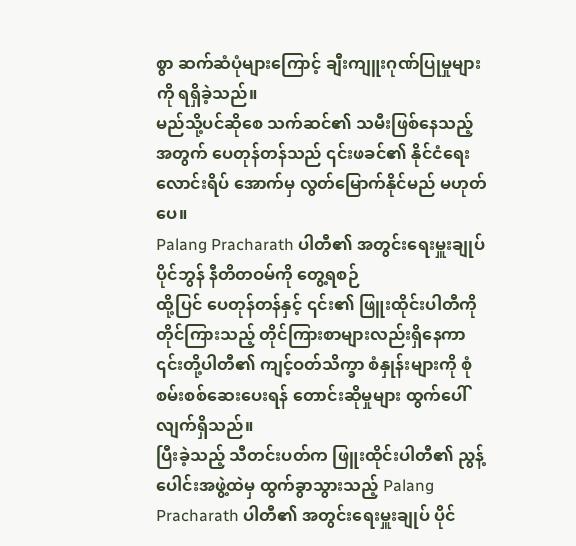စွာ ဆက်ဆံပုံများကြောင့် ချီးကျူးဂုဏ်ပြုမှုများကို ရရှိခဲ့သည်။
မည်သို့ပင်ဆိုစေ သက်ဆင်၏ သမီးဖြစ်နေသည့်အတွက် ပေတုန်တန်သည် ၎င်းဖခင်၏ နိုင်ငံရေးလောင်းရိပ် အောက်မှ လွတ်မြောက်နိုင်မည် မဟုတ်ပေ။
Palang Pracharath ပါတီ၏ အတွင်းရေးမှူးချုပ် ပိုင်ဘွန် နီတိတဝမ်ကို တွေ့ရစဉ်
ထို့ပြင် ပေတုန်တန်နှင့် ၎င်း၏ ဖြူးထိုင်းပါတီကို တိုင်ကြားသည့် တိုင်ကြားစာများလည်းရှိနေကာ ၎င်းတို့ပါတီ၏ ကျင့်ဝတ်သိက္ခာ စံနှုန်းများကို စုံစမ်းစစ်ဆေးပေးရန် တောင်းဆိုမှုများ ထွက်ပေါ်လျက်ရှိသည်။
ပြီးခဲ့သည့် သီတင်းပတ်က ဖြူးထိုင်းပါတီ၏ ညွန့်ပေါင်းအဖွဲ့ထဲမှ ထွက်ခွာသွားသည့် Palang Pracharath ပါတီ၏ အတွင်းရေးမှူးချုပ် ပိုင်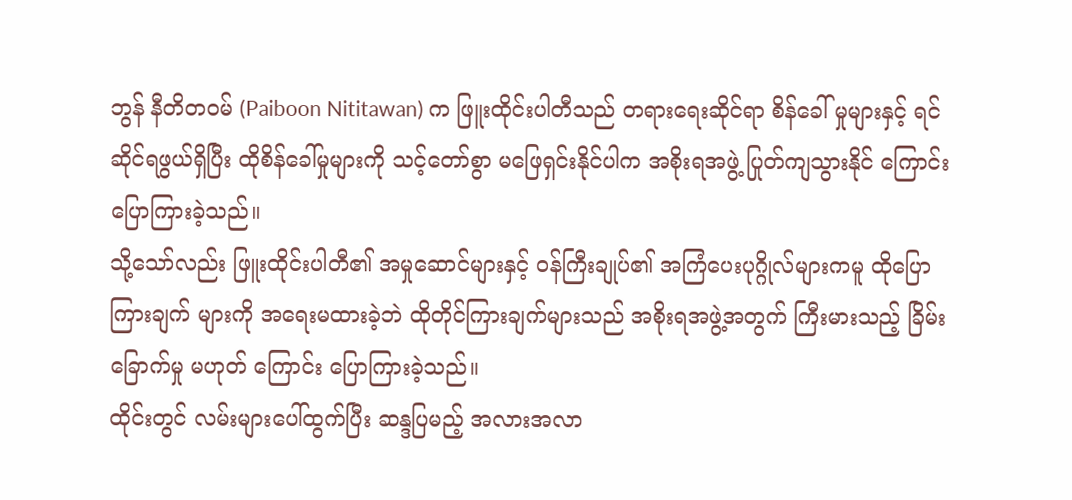ဘွန် နီတိတဝမ် (Paiboon Nititawan) က ဖြူးထိုင်းပါတီသည် တရားရေးဆိုင်ရာ စိန်ခေါ် မှုများနှင့် ရင်ဆိုင်ရဖွယ်ရှိပြီး ထိုစိန်ခေါ်မှုများကို သင့်တော်စွာ မဖြေရှင်းနိုင်ပါက အစိုးရအဖွဲ့ ပြုတ်ကျသွားနိုင် ကြောင်း ပြောကြားခဲ့သည်။
သို့သော်လည်း ဖြူးထိုင်းပါတီ၏ အမှုဆောင်များနှင့် ဝန်ကြီးချုပ်၏ အကြံပေးပုဂ္ဂိုလ်များကမူ ထိုပြောကြားချက် များကို အရေးမထားခဲ့ဘဲ ထိုတိုင်ကြားချက်များသည် အစိုးရအဖွဲ့အတွက် ကြီးမားသည့် ခြိမ်းခြောက်မှု မဟုတ် ကြောင်း ပြောကြားခဲ့သည်။
ထိုင်းတွင် လမ်းများပေါ်ထွက်ပြီး ဆန္ဒပြမည့် အလားအလာ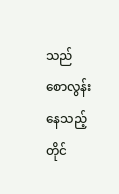သည် စောလွန်းနေသည့်တိုင်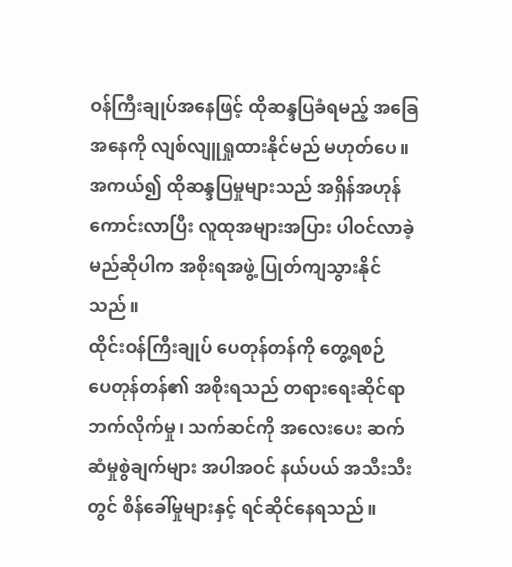ဝန်ကြီးချုပ်အနေဖြင့် ထိုဆန္ဒပြခံရမည့် အခြေအနေကို လျစ်လျူရှုထားနိုင်မည် မဟုတ်ပေ။
အကယ်၍ ထိုဆန္ဒပြမှုများသည် အရှိန်အဟုန် ကောင်းလာပြီး လူထုအများအပြား ပါဝင်လာခဲ့မည်ဆိုပါက အစိုးရအဖွဲ့ ပြုတ်ကျသွားနိုင်သည်။
ထိုင်းဝန်ကြီးချုပ် ပေတုန်တန်ကို တွေ့ရစဉ်
ပေတုန်တန်၏ အစိုးရသည် တရားရေးဆိုင်ရာ ဘက်လိုက်မှု၊ သက်ဆင်ကို အလေးပေး ဆက်ဆံမှုစွဲချက်များ အပါအဝင် နယ်ပယ် အသီးသီးတွင် စိန်ခေါ်မှုများနှင့် ရင်ဆိုင်နေရသည်။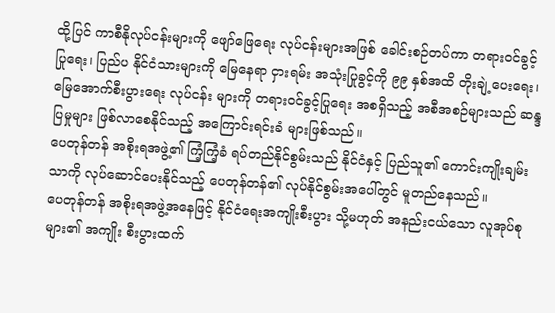ထို့ပြင် ကာစီနိုလုပ်ငန်းများကို ဖျော်ဖြေရေး လုပ်ငန်းများအဖြစ် ခေါင်းစဉ်တပ်ကာ တရားဝင်ခွင့်ပြုရေး၊ ပြည်ပ နိုင်ငံသားများကို မြေနေရာ ငှားရမ်း အသုံးပြုခွင့်ကို ၉၉ နှစ်အထိ တိုးချဲ့ပေးရေး၊ မြေအောက်စီးပွားရေး လုပ်ငန်း များကို တရားဝင်ခွင့်ပြုရေး အစရှိသည့် အစီအစဉ်များသည် ဆန္ဒပြမှုများ ဖြစ်လာစေနိုင်သည့် အကြောင်းရင်းခံ များဖြစ်သည်။
ပေတုန်တန် အစိုးရအဖွဲ့၏ ကြံ့ကြံ့ခံ ရပ်တည်နိုင်စွမ်းသည် နိုင်ငံနှင့် ပြည်သူ၏ ကောင်းကျိုးချမ်းသာကို လုပ်ဆောင်ပေးနိုင်သည့် ပေတုန်တန်၏ လုပ်နိုင်စွမ်းအပေါ်တွင် မူတည်နေသည်။
ပေတုန်တန် အစိုးရအဖွဲ့အနေဖြင့် နိုင်ငံရေးအကျိုးစီးပွား သို့မဟုတ် အနည်းငယ်သော လူအုပ်စုများ၏ အကျိုး စီးပွားထက်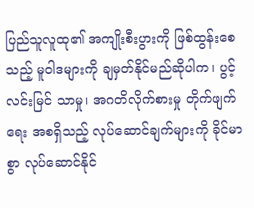ပြည်သူလူထု၏ အကျိုးစီးပွားကို ဖြစ်ထွန်းစေသည့် မူဝါဒများကို ချမှတ်နိုင်မည်ဆိုပါက၊ ပွင့်လင်းမြင် သာမှု၊ အဂတိလိုက်စားမှု တိုက်ဖျက်ရေး အစရှိသည့် လုပ်ဆောင်ချက်များကို ခိုင်မာစွာ လုပ်ဆောင်နိုင်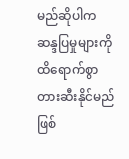မည်ဆိုပါက ဆန္ဒပြမှုများကို ထိရောက်စွာ တားဆီးနိုင်မည်ဖြစ်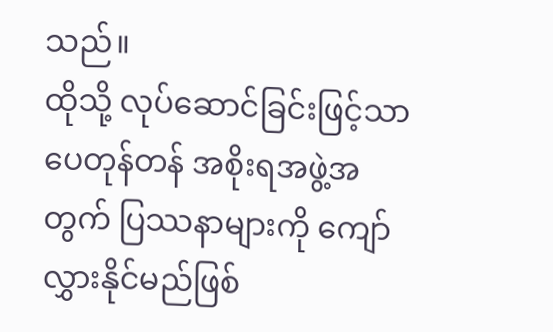သည်။
ထိုသို့ လုပ်ဆောင်ခြင်းဖြင့်သာ ပေတုန်တန် အစိုးရအဖွဲ့အတွက် ပြဿနာများကို ကျော်လွှားနိုင်မည်ဖြစ်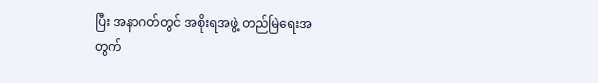ပြီး အနာဂတ်တွင် အစိုးရအဖွဲ့ တည်မြဲရေးအတွက်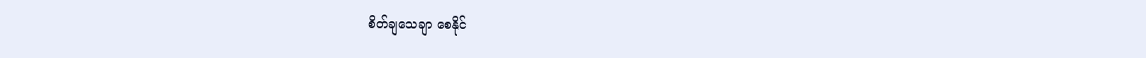စိတ်ချသေချာ စေနိုင်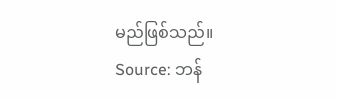မည်ဖြစ်သည်။
Source: ဘန်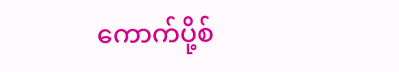ကောက်ပို့စ်